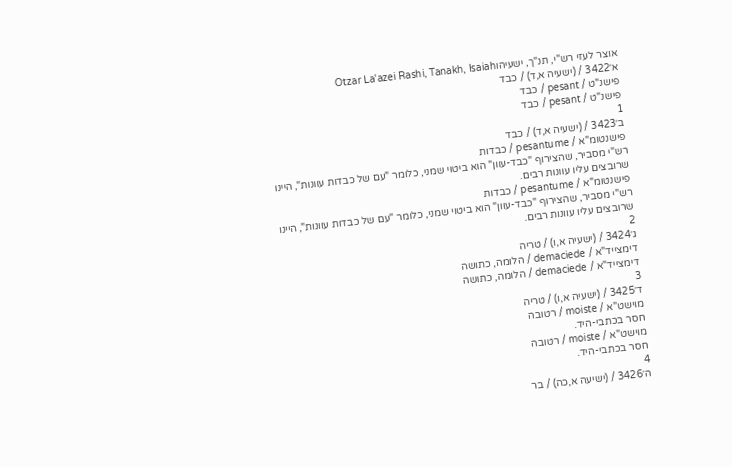אוצר לעזי רש"י, תנ"ך, ישעיהוOtzar La'azei Rashi, Tanakh, Isaiah
א׳3422 / (ישעיה א,ד) / כבד
פישנ"ט / pesant / כבד
פישנ"ט / pesant / כבד
1
ב׳3423 / (ישעיה א,ד) / כבד
פישנטומ"א / pesantume / כבדות
רש"י מסביר, שהצירוף "כבד-עוון" הוא ביטוי שמני, כלומר "עם של כבדות עוונות", היינו שרובצים עליו עוונות רבים.
פישנטומ"א / pesantume / כבדות
רש"י מסביר, שהצירוף "כבד-עוון" הוא ביטוי שמני, כלומר "עם של כבדות עוונות", היינו שרובצים עליו עוונות רבים.
2
ג׳3424 / (ישעיה א,ו) / טריה
דימצייד"א / demaciede / הלומה, כתושה
דימצייד"א / demaciede / הלומה, כתושה
3
ד׳3425 / (ישעיה א,ו) / טריה
מוישט"א / moiste / רטובה
חסר בכתבי-היד.
מוישט"א / moiste / רטובה
חסר בכתבי-היד.
4
ה׳3426 / (ישיעה א,כה) / בר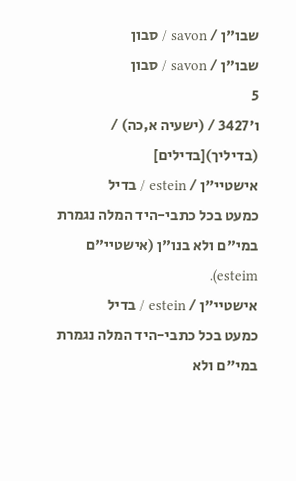שבו"ן / savon / סבון
שבו"ן / savon / סבון
5
ו׳3427 / (ישעיה א,כה) / (בדיליך)[בדילים]
אישטיי"ן / estein / בדיל
כמעט בכל כתבי-היד המלה נגמרת במי"ם ולא בנו"ן (אישטיי"ם esteim).
אישטיי"ן / estein / בדיל
כמעט בכל כתבי-היד המלה נגמרת במי"ם ולא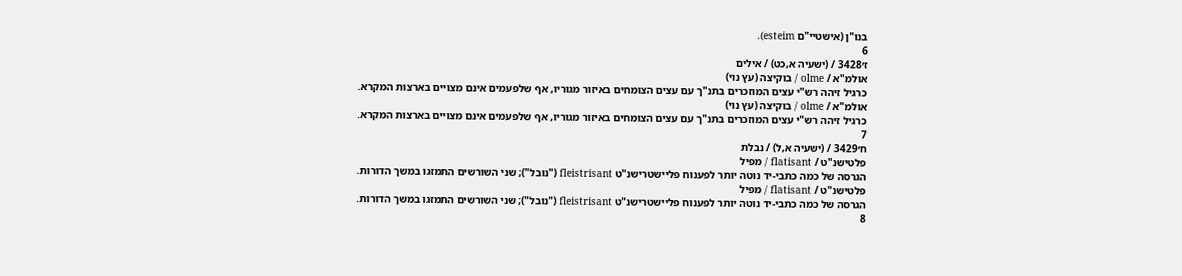בנו"ן (אישטיי"ם esteim).
6
ז׳3428 / (ישעיה א,כט) / אילים
אולמ"א / olme / בוקיצה (עץ נוי)
כרגיל זיהה רש"י עצים המוזכרים בתנ"ך עם עצים הצומחים באיזור מגוריו, אף שלפעמים אינם מצויים בארצות המקרא.
אולמ"א / olme / בוקיצה (עץ נוי)
כרגיל זיהה רש"י עצים המוזכרים בתנ"ך עם עצים הצומחים באיזור מגוריו, אף שלפעמים אינם מצויים בארצות המקרא.
7
ח׳3429 / (ישעיה א,ל) / נבלת
פלטישנ"ט / flatisant / מפיל
הגרסה של כמה כתבי-יד נוטה יותר לפענוח פליישטרישנ"ט fleistrisant ("נובל"); שני השורשים התמזגו במשך הדורות.
פלטישנ"ט / flatisant / מפיל
הגרסה של כמה כתבי-יד נוטה יותר לפענוח פליישטרישנ"ט fleistrisant ("נובל"); שני השורשים התמזגו במשך הדורות.
8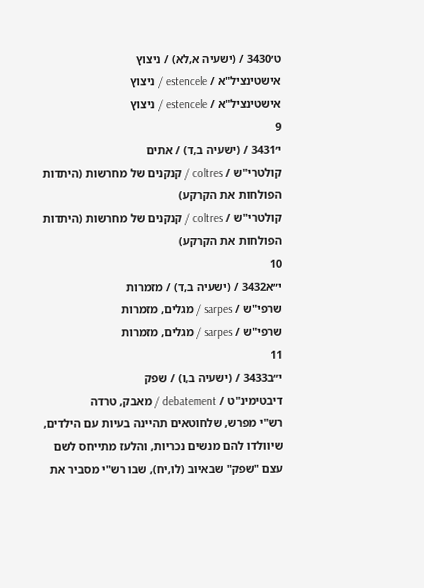ט׳3430 / (ישעיה א,לא) / ניצוץ
אישטינציל"א / estencele / ניצוץ
אישטינציל"א / estencele / ניצוץ
9
י׳3431 / (ישעיה ב,ד) / אתים
קולטרי"ש / coltres / קנקנים של מחרשות (היתדות הפולחות את הקרקע)
קולטרי"ש / coltres / קנקנים של מחרשות (היתדות הפולחות את הקרקע)
10
י״א3432 / (ישעיה ב,ד) / מזמרות
שרפי"ש / sarpes / מגלים, מזמרות
שרפי"ש / sarpes / מגלים, מזמרות
11
י״ב3433 / (ישעיה ב,ו) / שפק
דיבטימינ"ט / debatement / מאבק, טרדה
רש"י מפרש, שלחוטאים תהיינה בעיות עם הילדים, שיוולדו להם מנשים נכריות, והלעז מתייחס לשם עצם "שפק" שבאיוב (לו,יח), שבו רש"י מסביר את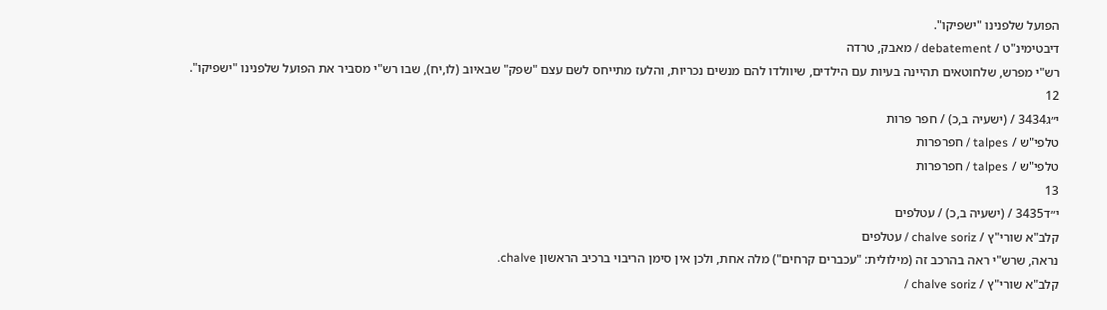הפועל שלפנינו "ישפיקו".
דיבטימינ"ט / debatement / מאבק, טרדה
רש"י מפרש, שלחוטאים תהיינה בעיות עם הילדים, שיוולדו להם מנשים נכריות, והלעז מתייחס לשם עצם "שפק" שבאיוב (לו,יח), שבו רש"י מסביר את הפועל שלפנינו "ישפיקו".
12
י״ג3434 / (ישעיה ב,כ) / חפר פרות
טלפי"ש / talpes / חפרפרות
טלפי"ש / talpes / חפרפרות
13
י״ד3435 / (ישעיה ב,כ) / עטלפים
קלב"א שורי"ץ / chalve soriz / עטלפים
נראה, שרש"י ראה בהרכב זה (מילולית: "עכברים קרחים") מלה אחת, ולכן אין סימן הריבוי ברכיב הראשון chalve.
קלב"א שורי"ץ / chalve soriz /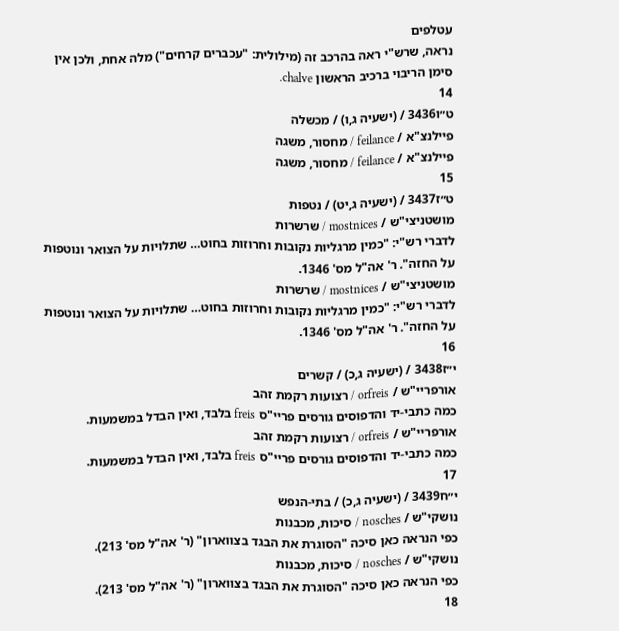עטלפים
נראה, שרש"י ראה בהרכב זה (מילולית: "עכברים קרחים") מלה אחת, ולכן אין סימן הריבוי ברכיב הראשון chalve.
14
ט״ו3436 / (ישעיה ג,ו) / מכשלה
פיילנצ"א / feilance / מחסור, משגה
פיילנצ"א / feilance / מחסור, משגה
15
ט״ז3437 / (ישעיה ג,יט) / נטפות
מושטניצי"ש / mostnices / שרשרות
לדברי רש"י: "כמין מרגליות נקובות וחרוזות בחוט… שתלויות על הצואר ונוטפות על החזה". ר' אה"ל מס' 1346.
מושטניצי"ש / mostnices / שרשרות
לדברי רש"י: "כמין מרגליות נקובות וחרוזות בחוט… שתלויות על הצואר ונוטפות על החזה". ר' אה"ל מס' 1346.
16
י״ז3438 / (ישעיה ג,כ) / קשרים
אורפריי"ש / orfreis / רצועות רקמת זהב
כמה כתבי-יד והדפוסים גורסים פריי"ס freis בלבד, ואין הבדל במשמעות.
אורפריי"ש / orfreis / רצועות רקמת זהב
כמה כתבי-יד והדפוסים גורסים פריי"ס freis בלבד, ואין הבדל במשמעות.
17
י״ח3439 / (ישעיה ג,כ) / בתי-הנפש
נושקי"ש / nosches / סיכות, מכבנות
כפי הנראה כאן סיכה "הסוגרת את הבגד בצווארון" (ר' אה"ל מס' 213).
נושקי"ש / nosches / סיכות, מכבנות
כפי הנראה כאן סיכה "הסוגרת את הבגד בצווארון" (ר' אה"ל מס' 213).
18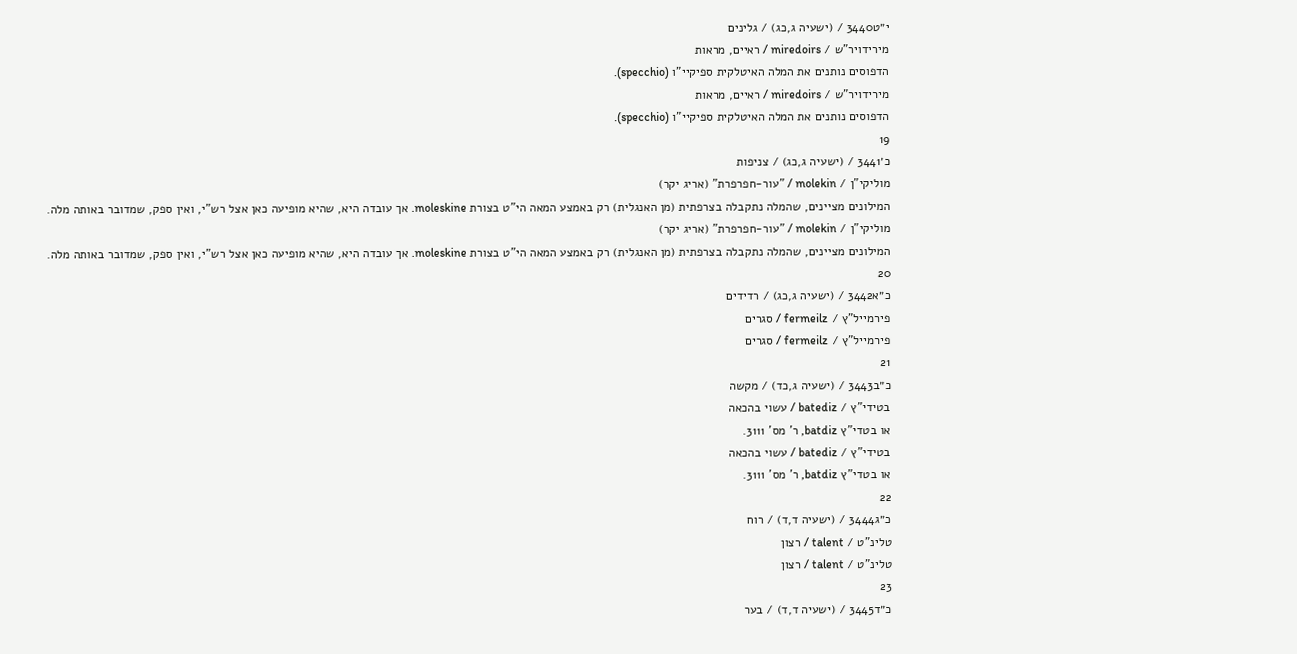י״ט3440 / (ישעיה ג,כג) / גלינים
מירידויר"ש / miredoirs / ראיים, מראות
הדפוסים נותנים את המלה האיטלקית ספיקיי"ו (specchio).
מירידויר"ש / miredoirs / ראיים, מראות
הדפוסים נותנים את המלה האיטלקית ספיקיי"ו (specchio).
19
כ׳3441 / (ישעיה ג,כג) / צניפות
מוליקי"ן / molekin / "עור-חפרפרת" (אריג יקר)
המילונים מציינים, שהמלה נתקבלה בצרפתית (מן האנגלית) רק באמצע המאה הי"ט בצורת moleskine. אך עובדה היא, שהיא מופיעה כאן אצל רש"י, ואין ספק, שמדובר באותה מלה.
מוליקי"ן / molekin / "עור-חפרפרת" (אריג יקר)
המילונים מציינים, שהמלה נתקבלה בצרפתית (מן האנגלית) רק באמצע המאה הי"ט בצורת moleskine. אך עובדה היא, שהיא מופיעה כאן אצל רש"י, ואין ספק, שמדובר באותה מלה.
20
כ״א3442 / (ישעיה ג,כג) / רדידים
פירמייל"ץ / fermeilz / סגרים
פירמייל"ץ / fermeilz / סגרים
21
כ״ב3443 / (ישעיה ג,כד) / מקשה
בטידי"ץ / batediz / עשוי בהכאה
או בטדי"ץ batdiz, ר' מס' 3111.
בטידי"ץ / batediz / עשוי בהכאה
או בטדי"ץ batdiz, ר' מס' 3111.
22
כ״ג3444 / (ישעיה ד,ד) / רוח
טלינ"ט / talent / רצון
טלינ"ט / talent / רצון
23
כ״ד3445 / (ישעיה ד,ד) / בער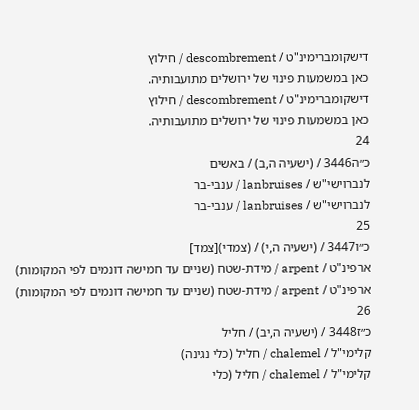דישקומברימינ"ט / descombrement / חילוץ
כאן במשמעות פינוי של ירושלים מתועבותיה.
דישקומברימינ"ט / descombrement / חילוץ
כאן במשמעות פינוי של ירושלים מתועבותיה.
24
כ״ה3446 / (ישעיה ה,ב) / באשים
לנברוישי"ש / lanbruises / ענבי-בר
לנברוישי"ש / lanbruises / ענבי-בר
25
כ״ו3447 / (ישעיה ה,י) / (צמדי)[צמד]
ארפינ"ט / arpent / מידת-שטח (שניים עד חמישה דונמים לפי המקומות)
ארפינ"ט / arpent / מידת-שטח (שניים עד חמישה דונמים לפי המקומות)
26
כ״ז3448 / (ישעיה ה,יב) / חליל
קלימי"ל / chalemel / חליל (כלי נגינה)
קלימי"ל / chalemel / חליל (כלי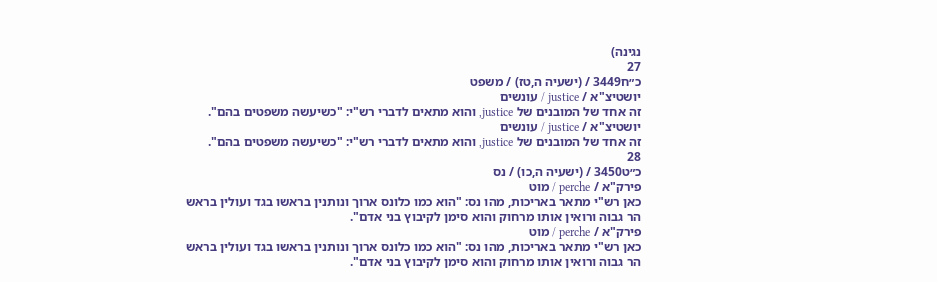נגינה)
27
כ״ח3449 / (ישעיה ה,טז) / משפט
יושטיצ"א / justice / עונשים
זה אחד של המובנים של justice, והוא מתאים לדברי רש"י: "כשיעשה משפטים בהם".
יושטיצ"א / justice / עונשים
זה אחד של המובנים של justice, והוא מתאים לדברי רש"י: "כשיעשה משפטים בהם".
28
כ״ט3450 / (ישעיה ה,כו) / נס
פירק"א / perche / מוט
כאן רש"י מתאר באריכות, מהו נס: "הוא כמו כלונס ארוך ונותנין בראשו בגד ועולין בראש הר גבוה ורואין אותו מרחוק והוא סימן לקיבוץ בני אדם".
פירק"א / perche / מוט
כאן רש"י מתאר באריכות, מהו נס: "הוא כמו כלונס ארוך ונותנין בראשו בגד ועולין בראש הר גבוה ורואין אותו מרחוק והוא סימן לקיבוץ בני אדם".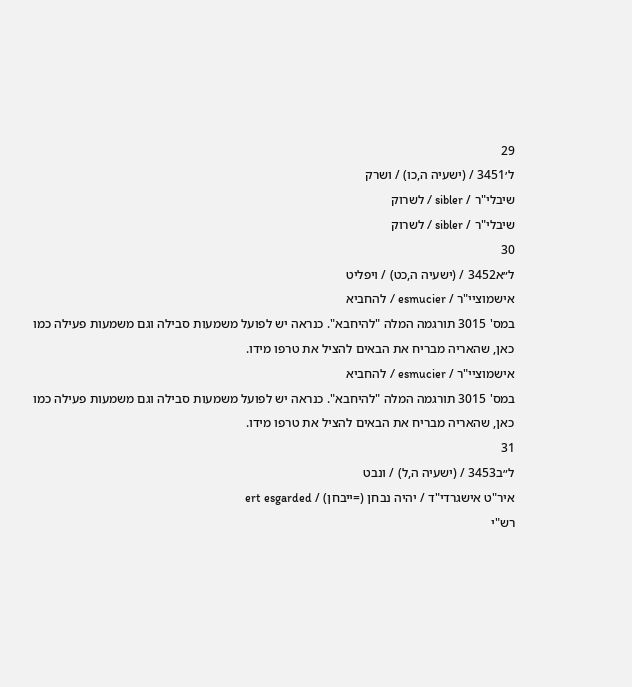29
ל׳3451 / (ישעיה ה,כו) / ושרק
שיבלי"ר / sibler / לשרוק
שיבלי"ר / sibler / לשרוק
30
ל״א3452 / (ישעיה ה,כט) / ויפליט
אישמוציי"ר / esmucier / להחביא
במס' 3015 תורגמה המלה "להיחבא". כנראה יש לפועל משמעות סבילה וגם משמעות פעילה כמו כאן, שהאריה מבריח את הבאים להציל את טרפו מידו.
אישמוציי"ר / esmucier / להחביא
במס' 3015 תורגמה המלה "להיחבא". כנראה יש לפועל משמעות סבילה וגם משמעות פעילה כמו כאן, שהאריה מבריח את הבאים להציל את טרפו מידו.
31
ל״ב3453 / (ישעיה ה,ל) / ונבט
איר"ט אישגרדי"ד / יהיה נבחן (=ייבחן) / ert esgarded
רש"י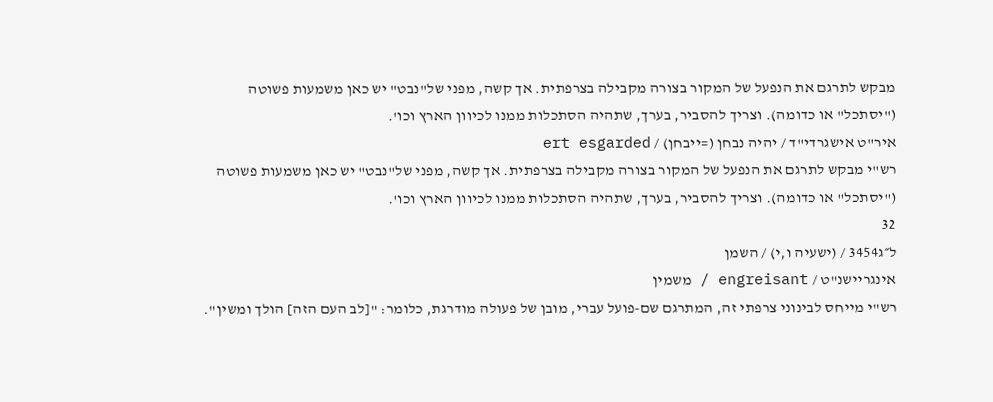מבקש לתרגם את הנפעל של המקור בצורה מקבילה בצרפתית. אך קשה, מפני של"נבט" יש כאן משמעות פשוטה ("יסתכל" או כדומה). וצריך להסביר, בערך, שתהיה הסתכלות ממנו לכיוון הארץ וכו'.
איר"ט אישגרדי"ד / יהיה נבחן (=ייבחן) / ert esgarded
רש"י מבקש לתרגם את הנפעל של המקור בצורה מקבילה בצרפתית. אך קשה, מפני של"נבט" יש כאן משמעות פשוטה ("יסתכל" או כדומה). וצריך להסביר, בערך, שתהיה הסתכלות ממנו לכיוון הארץ וכו'.
32
ל״ג3454 / (ישעיה ו,י) / השמן
אינגריישנ"ט / engreisant / משמין
רש"י מייחס לבינוני צרפתי זה, המתרגם שם-פועל עברי, מובן של פעולה מודרגת, כלומר: "[לב העם הזה] הולך ומשין".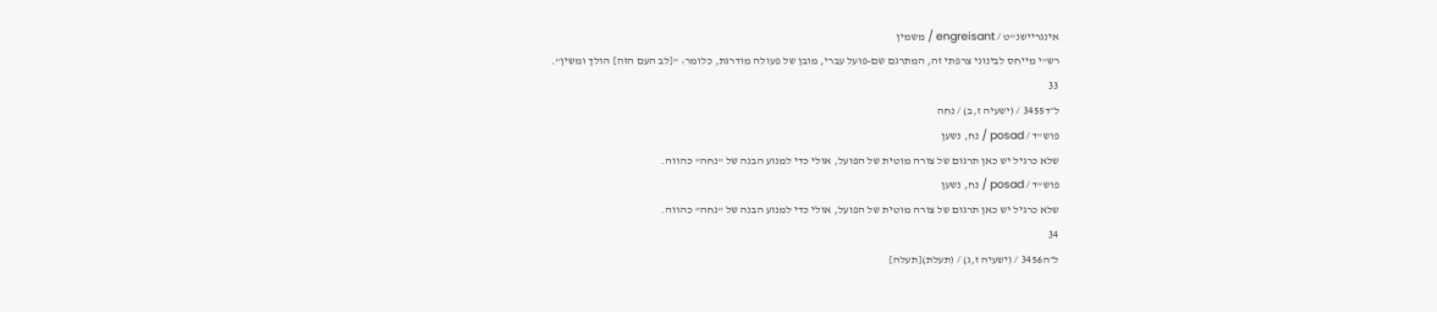אינגריישנ"ט / engreisant / משמין
רש"י מייחס לבינוני צרפתי זה, המתרגם שם-פועל עברי, מובן של פעולה מודרגת, כלומר: "[לב העם הזה] הולך ומשין".
33
ל״ד3455 / (ישעיה ז,ב) / נחה
פוש"ד / posad / נח, נשען
שלא כרגיל יש כאן תרגום של צורה מוטית של הפועל, אולי כדי למנוע הבנה של "נחה" כהווה.
פוש"ד / posad / נח, נשען
שלא כרגיל יש כאן תרגום של צורה מוטית של הפועל, אולי כדי למנוע הבנה של "נחה" כהווה.
34
ל״ה3456 / (ישעיה ז,ג) / (תעלת)[תעלה]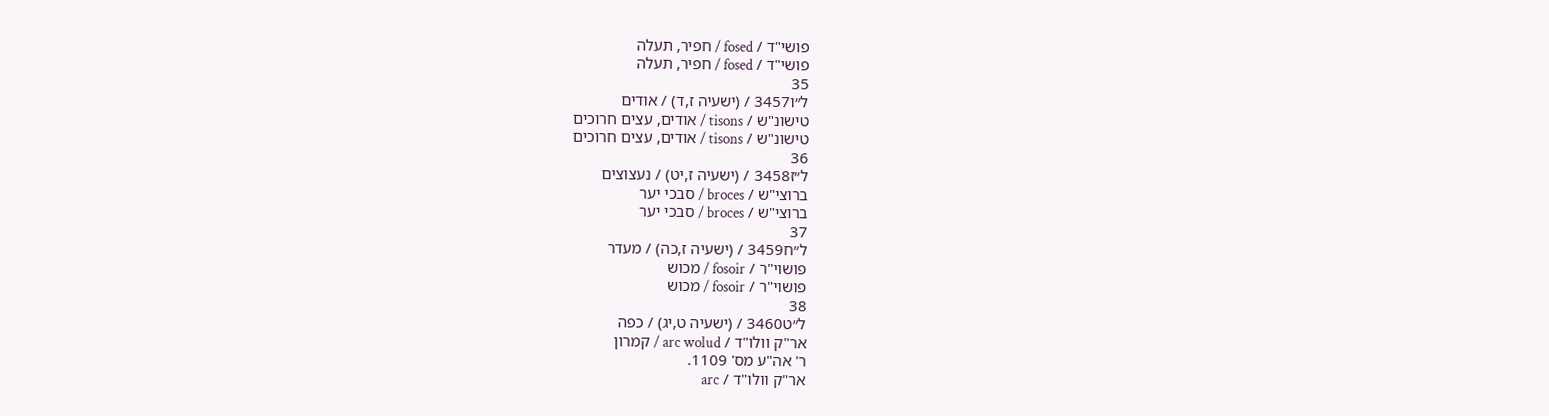פושי"ד / fosed / חפיר, תעלה
פושי"ד / fosed / חפיר, תעלה
35
ל״ו3457 / (ישעיה ז,ד) / אודים
טישונ"ש / tisons / אודים, עצים חרוכים
טישונ"ש / tisons / אודים, עצים חרוכים
36
ל״ז3458 / (ישעיה ז,יט) / נעצוצים
ברוצי"ש / broces / סבכי יער
ברוצי"ש / broces / סבכי יער
37
ל״ח3459 / (ישעיה ז,כה) / מעדר
פושוי"ר / fosoir / מכוש
פושוי"ר / fosoir / מכוש
38
ל״ט3460 / (ישעיה ט,יג) / כפה
אר"ק וולו"ד / arc wolud / קמרון
ר' אה"ע מס' 1109.
אר"ק וולו"ד / arc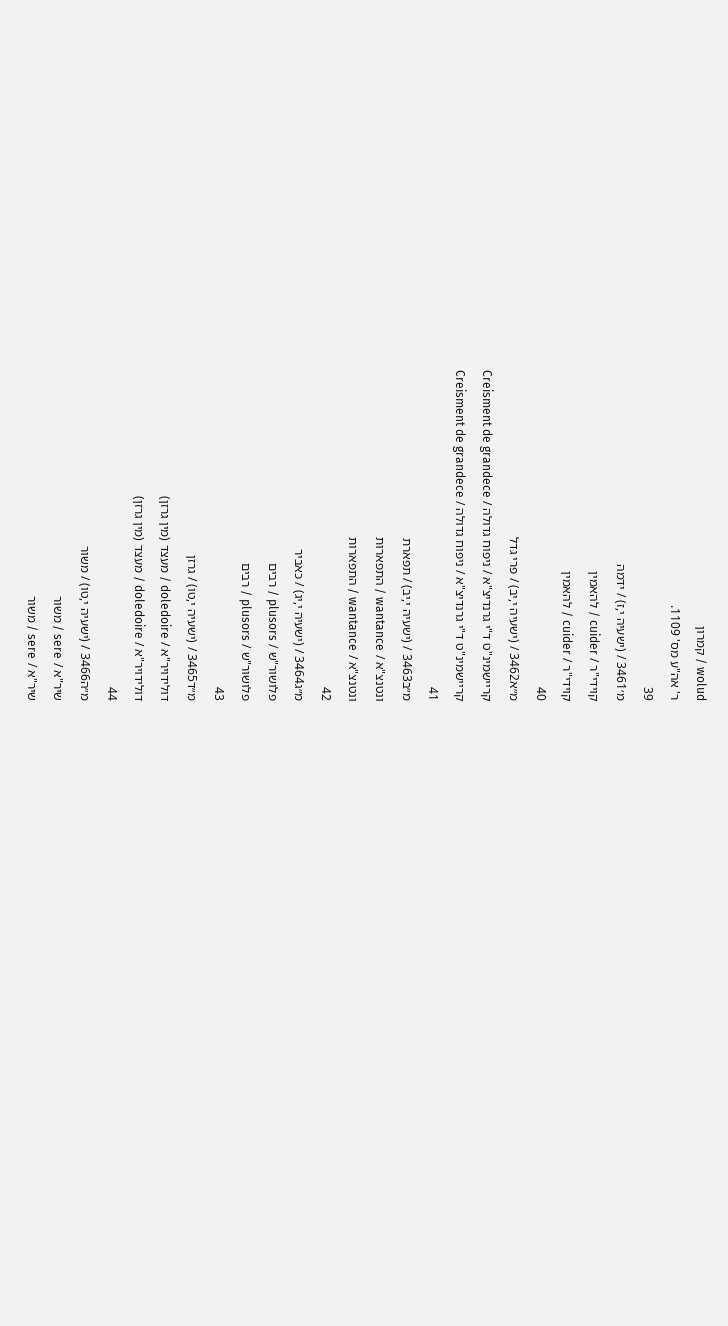wolud / קמרון
ר' אה"ע מס' 1109.
39
מ׳3461 / (ישעיה י,ז) / ידמה
קוידי"ר / cuider / להאמין
קוידי"ר / cuider / להאמין
40
מ״א3462 / (ישעיה י,יב) / פרי גדל
קריישמינ"ט ד"י גרנדיצ"א / ניפוח גדולה / Creisment de grandece
קריישמינ"ט ד"י גרנדיצ"א / ניפוח גדולה / Creisment de grandece
41
מ״ב3463 / (ישעיה י,יב) / תפארת
ונטנצ"א / wantance / התפארות
ונטנצ"א / wantance / התפארות
42
מ״ג3464 / (ישעיה י,יג) / כאביר
פלושור"ש / plusors / רבים
פלושור"ש / plusors / רבים
43
מ״ד3465 / (ישעיה י,טו) / גרזן
דולידויר"א / doledoire / מעצד (מין גרזן)
דולידויר"א / doledoire / מעצד (מין גרזן)
44
מ״ה3466 / (ישעיה י,טו) / משור
שיר"א / sere / משור
שיר"א / sere / משור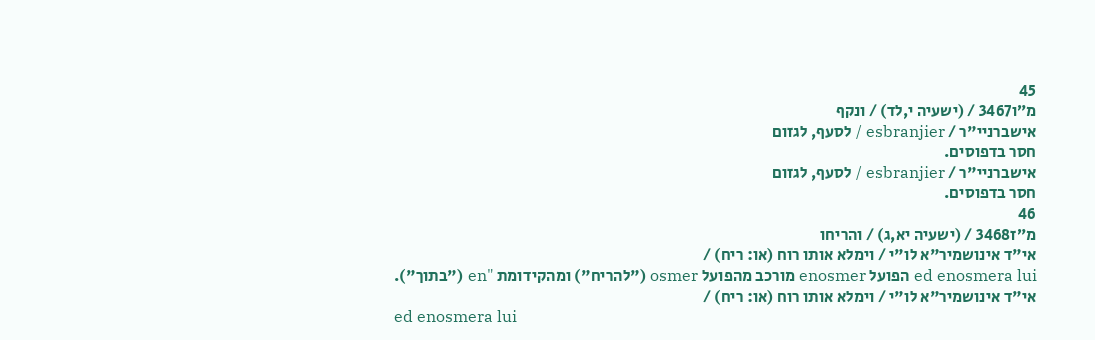45
מ״ו3467 / (ישעיה י,לד) / ונקף
אישברניי"ר / esbranjier / לסעף, לגזום
חסר בדפוסים.
אישברניי"ר / esbranjier / לסעף, לגזום
חסר בדפוסים.
46
מ״ז3468 / (ישעיה יא,ג) / והריחו
אי"ד אינושמיר"א לו"י / וימלא אותו רוח (או: ריח) /
ed enosmera lui הפועל enosmer מורכב מהפועל osmer ("להריח") ומהקידומת "en ("בתוך").
אי"ד אינושמיר"א לו"י / וימלא אותו רוח (או: ריח) /
ed enosmera lui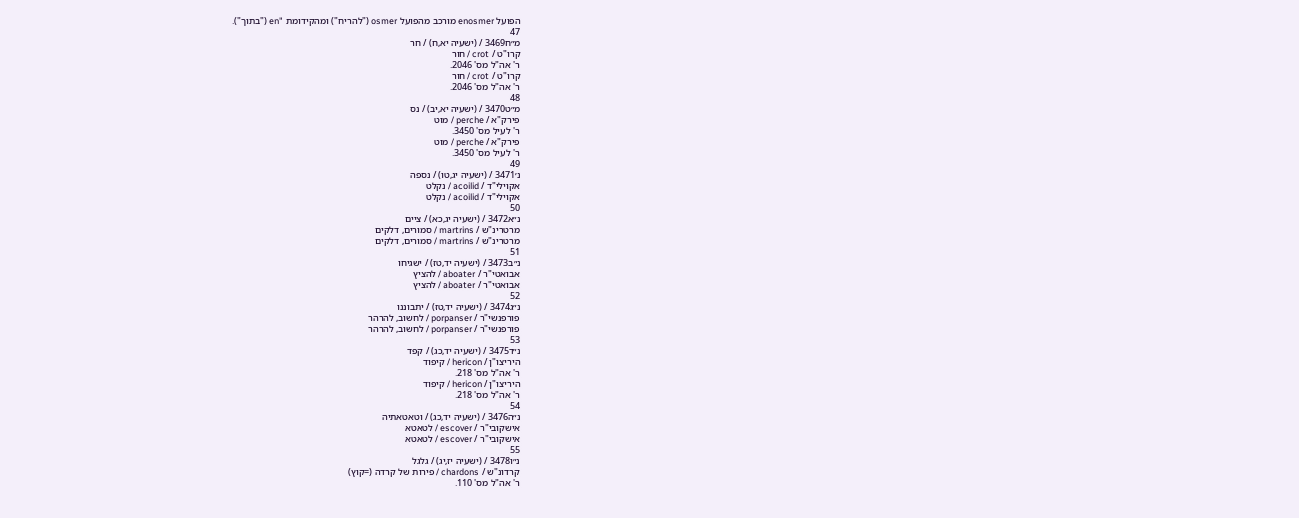הפועל enosmer מורכב מהפועל osmer ("להריח") ומהקידומת "en ("בתוך").
47
מ״ח3469 / (ישעיה יא,ח) / חר
קרו"ט / crot / חור
ר' אה"ל מס' 2046.
קרו"ט / crot / חור
ר' אה"ל מס' 2046.
48
מ״ט3470 / (ישעיה יא,יב) / נס
פירק"א / perche / מוט
ר' לעיל מס' 3450.
פירק"א / perche / מוט
ר' לעיל מס' 3450.
49
נ׳3471 / (ישעיה יג,טו) / נספה
אקוילי"ד / acoilid / נקלט
אקוילי"ד / acoilid / נקלט
50
נ״א3472 / (ישעיה יג,כא) / ציים
מרטרינ"ש / martrins / סמורים, דלקים
מרטרינ"ש / martrins / סמורים, דלקים
51
נ״ב3473 / (ישעיה יד,טז) / ישגיחו
אבואטי"ר / aboater / להציץ
אבואטי"ר / aboater / להציץ
52
נ״ג3474 / (ישעיה יד,טז) / יתבוננו
פורפנשי"ר / porpanser / לחשוב, להרהר
פורפנשי"ר / porpanser / לחשוב, להרהר
53
נ״ד3475 / (ישעיה יד,כג) / קפד
היריצו"ן / hericon / קיפוד
ר' אה"ל מס' 218.
היריצו"ן / hericon / קיפוד
ר' אה"ל מס' 218.
54
נ״ה3476 / (ישעיה יד,כג) / וטאטאתיה
אישקובי"ר / escover / לטאטא
אישקובי"ר / escover / לטאטא
55
נ״ו3478 / (ישעיה יז,יג) / גלגל
קרדונ"ש / chardons / פירות של קרדה (=קוץ)
ר' אה"ל מס' 110.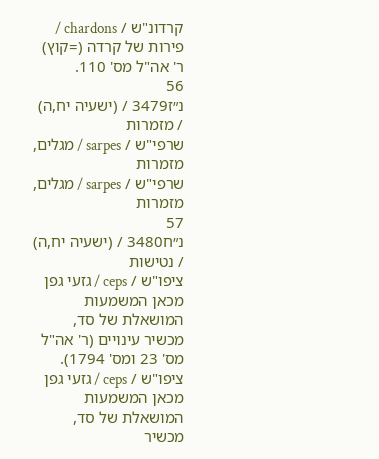קרדונ"ש / chardons / פירות של קרדה (=קוץ)
ר' אה"ל מס' 110.
56
נ״ז3479 / (ישעיה יח,ה) / מזמרות
שרפי"ש / sarpes / מגלים, מזמרות
שרפי"ש / sarpes / מגלים, מזמרות
57
נ״ח3480 / (ישעיה יח,ה) / נטישות
ציפו"ש / ceps / גזעי גפן
מכאן המשמעות המושאלת של סד, מכשיר עינויים (ר' אה"ל מס' 23 ומס' 1794).
ציפו"ש / ceps / גזעי גפן
מכאן המשמעות המושאלת של סד, מכשיר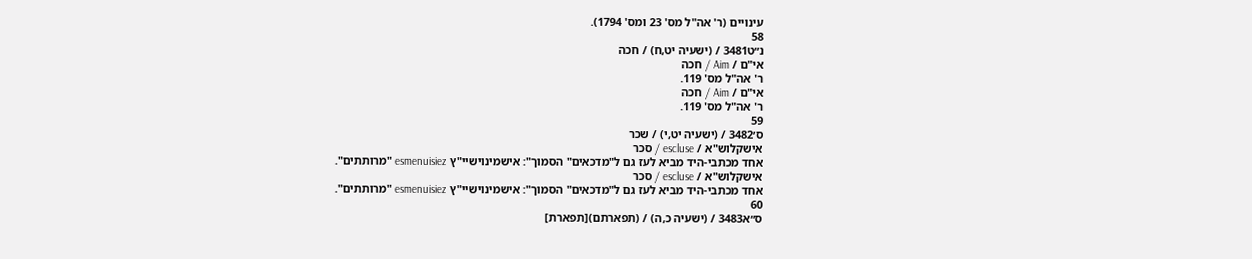עינויים (ר' אה"ל מס' 23 ומס' 1794).
58
נ״ט3481 / (ישעיה יט,ח) / חכה
אי"ם / Aim / חכה
ר' אה"ל מס' 119.
אי"ם / Aim / חכה
ר' אה"ל מס' 119.
59
ס׳3482 / (ישעיה יט,י) / שכר
אישקלוש"א / escluse / סכר
אחד מכתבי-היד מביא לעז גם ל"מדכאים" הסמוך": אישמינוישיי"ץ esmenuisiez "מרותתים".
אישקלוש"א / escluse / סכר
אחד מכתבי-היד מביא לעז גם ל"מדכאים" הסמוך": אישמינוישיי"ץ esmenuisiez "מרותתים".
60
ס״א3483 / (ישעיה כ,ה) / (תפארתם)[תפארת]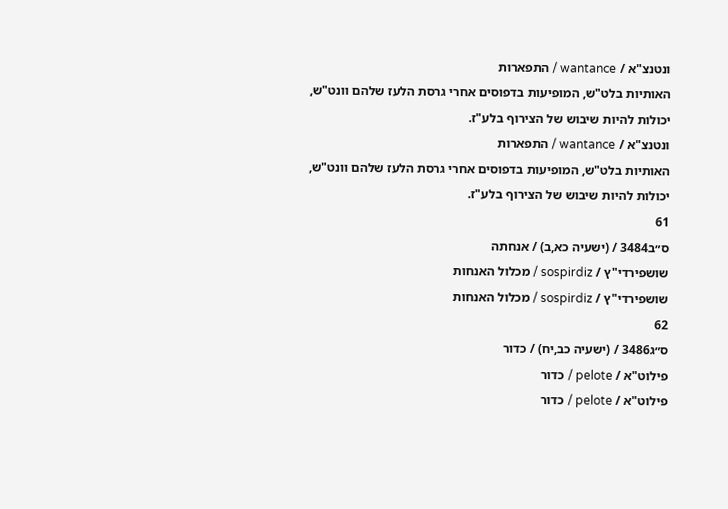ונטנצ"א / wantance / התפארות
האותיות בלט"ש, המופיעות בדפוסים אחרי גרסת הלעז שלהם וונט"ש, יכולות להיות שיבוש של הצירוף בלע"ז.
ונטנצ"א / wantance / התפארות
האותיות בלט"ש, המופיעות בדפוסים אחרי גרסת הלעז שלהם וונט"ש, יכולות להיות שיבוש של הצירוף בלע"ז.
61
ס״ב3484 / (ישעיה כא,ב) / אנחתה
שושפירדי"ץ / sospirdiz / מכלול האנחות
שושפירדי"ץ / sospirdiz / מכלול האנחות
62
ס״ג3486 / (ישעיה כב,יח) / כדור
פילוט"א / pelote / כדור
פילוט"א / pelote / כדור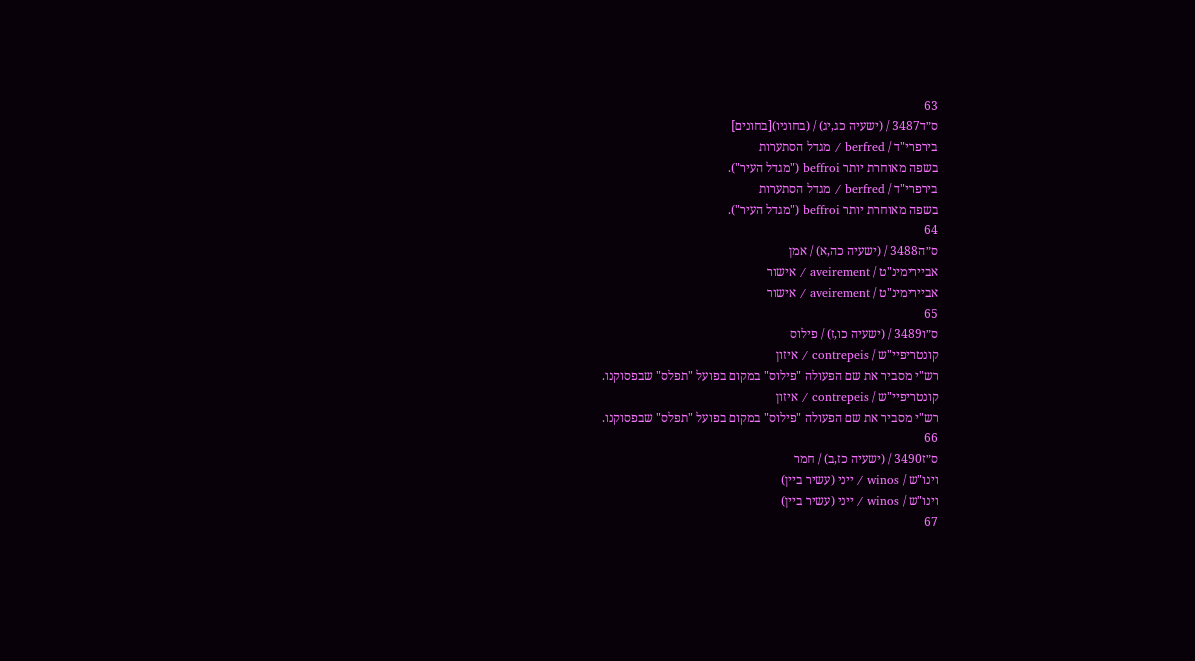63
ס״ד3487 / (ישעיה כג,יג) / (בחוניו)[בחונים]
בירפרי"ד / berfred / מגדל הסתערות
בשפה מאוחרת יותר beffroi ("מגדל העיר").
בירפרי"ד / berfred / מגדל הסתערות
בשפה מאוחרת יותר beffroi ("מגדל העיר").
64
ס״ה3488 / (ישעיה כה,א) / אמן
אביירימינ"ט / aveirement / אישור
אביירימינ"ט / aveirement / אישור
65
ס״ו3489 / (ישעיה כו,ז) / פילוס
קונטריפיי"ש / contrepeis / איזון
רש"י מסביר את שם הפעולה "פילוס" במקום בפועל "תפלס" שבפסוקנו.
קונטריפיי"ש / contrepeis / איזון
רש"י מסביר את שם הפעולה "פילוס" במקום בפועל "תפלס" שבפסוקנו.
66
ס״ז3490 / (ישעיה כז,ב) / חמר
וינו"ש / winos / ייני (עשיר ביין)
וינו"ש / winos / ייני (עשיר ביין)
67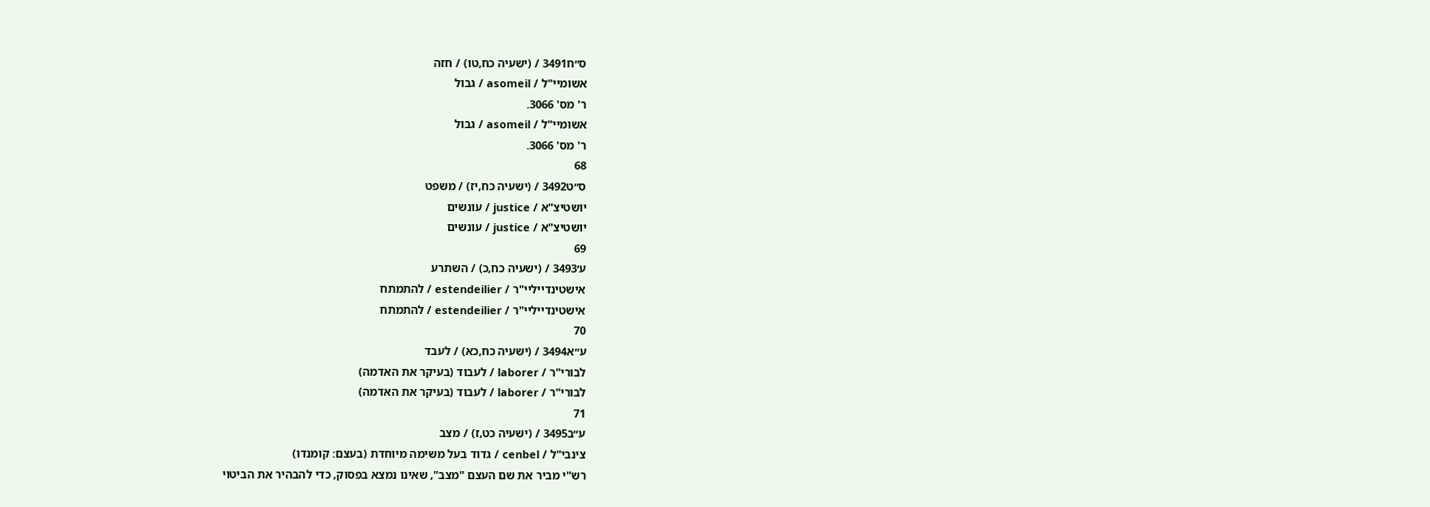ס״ח3491 / (ישעיה כח,טו) / חזה
אשומיי"ל / asomeil / גבול
ר' מס' 3066.
אשומיי"ל / asomeil / גבול
ר' מס' 3066.
68
ס״ט3492 / (ישעיה כח,יז) / משפט
יושטיצ"א / justice / עונשים
יושטיצ"א / justice / עונשים
69
ע׳3493 / (ישעיה כח,כ) / השתרע
אישטינדייליי"ר / estendeilier / להתמתח
אישטינדייליי"ר / estendeilier / להתמתח
70
ע״א3494 / (ישעיה כח,כא) / לעבד
לבורי"ר / laborer / לעבוד (בעיקר את האדמה)
לבורי"ר / laborer / לעבוד (בעיקר את האדמה)
71
ע״ב3495 / (ישעיה כט,ז) / מצב
צינבי"ל / cenbel / גדוד בעל משימה מיוחדת (בעצם: קומנדו)
רש"י מביר את שם העצם "מצב", שאינו נמצא בפסוק, כדי להבהיר את הביטוי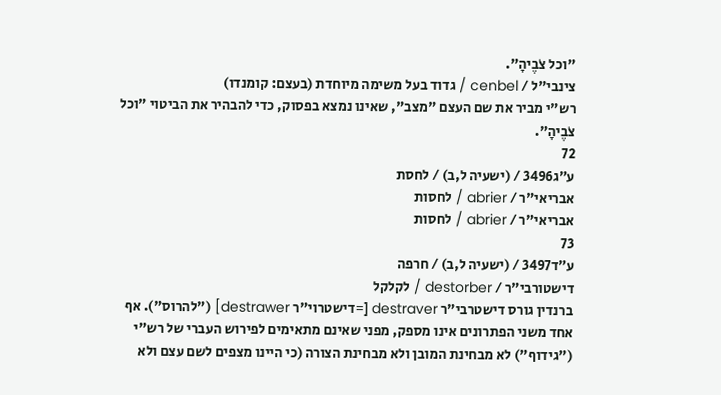"וכל צֹבֶיהָ".
צינבי"ל / cenbel / גדוד בעל משימה מיוחדת (בעצם: קומנדו)
רש"י מביר את שם העצם "מצב", שאינו נמצא בפסוק, כדי להבהיר את הביטוי "וכל צֹבֶיהָ".
72
ע״ג3496 / (ישעיה ל,ב) / לחסת
אבריאי"ר / abrier / לחסות
אבריאי"ר / abrier / לחסות
73
ע״ד3497 / (ישעיה ל,ב) / חרפה
דישטורבי"ר / destorber / לקלקל
ברנדין גורס דישטרבי"ר destraver [=דישטרוי"ר destrawer] ("להרוס"). אף אחד משני הפתרונים אינו מספק, מפני שאינם מתאימים לפירוש העברי של רש"י ("גידוף") לא מבחינת המובן ולא מבחינת הצורה (כי היינו מצפים לשם עצם ולא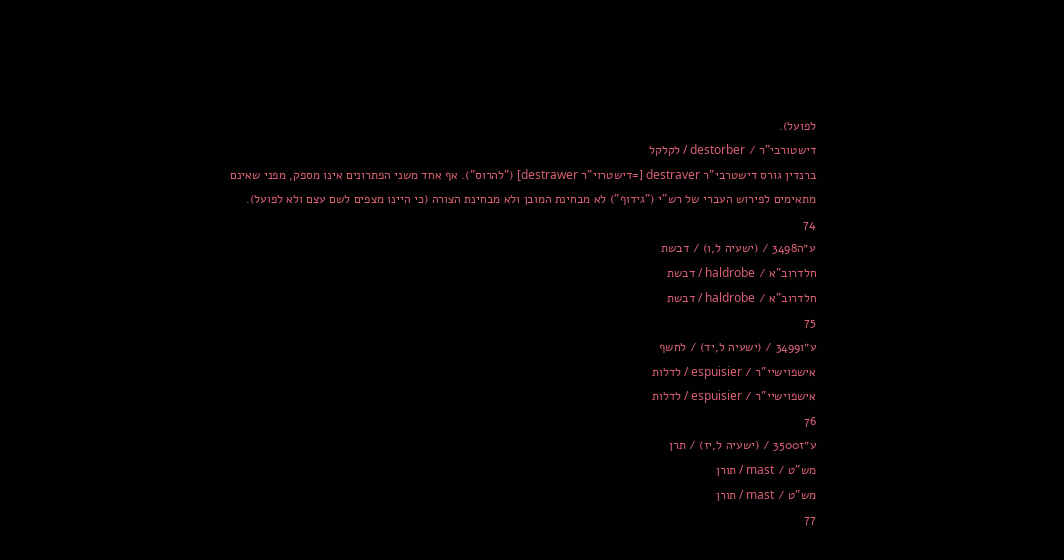לפועל).
דישטורבי"ר / destorber / לקלקל
ברנדין גורס דישטרבי"ר destraver [=דישטרוי"ר destrawer] ("להרוס"). אף אחד משני הפתרונים אינו מספק, מפני שאינם מתאימים לפירוש העברי של רש"י ("גידוף") לא מבחינת המובן ולא מבחינת הצורה (כי היינו מצפים לשם עצם ולא לפועל).
74
ע״ה3498 / (ישעיה ל,ו) / דבשת
חלדרוב"א / haldrobe / דבשת
חלדרוב"א / haldrobe / דבשת
75
ע״ו3499 / (ישעיה ל,יד) / לחשף
אישפוישיי"ר / espuisier / לדלות
אישפוישיי"ר / espuisier / לדלות
76
ע״ז3500 / (ישעיה ל,יז) / תרן
מש"ט / mast / תורן
מש"ט / mast / תורן
77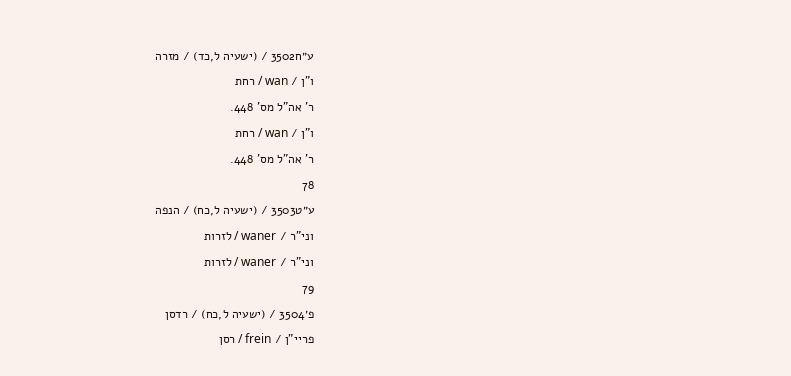ע״ח3502 / (ישעיה ל,כד) / מזרה
ו"ן / wan / רחת
ר' אה"ל מס' 448.
ו"ן / wan / רחת
ר' אה"ל מס' 448.
78
ע״ט3503 / (ישעיה ל,כח) / הנפה
וני"ר / waner / לזרות
וני"ר / waner / לזרות
79
פ׳3504 / (ישעיה ל,כח) / רדסן
פריי"ן / frein / רסן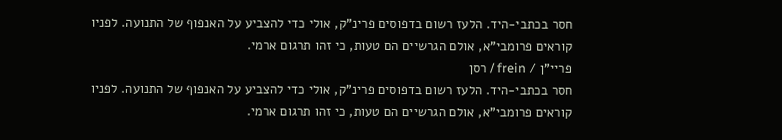חסר בכתבי-היד. הלעז רשום בדפוסים פרינ"ק, אולי כדי להצביע על האנפוף של התנועה. לפניו קוראים פרומבי"א, אולם הגרשיים הם טעות, כי זהו תרגום ארמי.
פריי"ן / frein / רסן
חסר בכתבי-היד. הלעז רשום בדפוסים פרינ"ק, אולי כדי להצביע על האנפוף של התנועה. לפניו קוראים פרומבי"א, אולם הגרשיים הם טעות, כי זהו תרגום ארמי.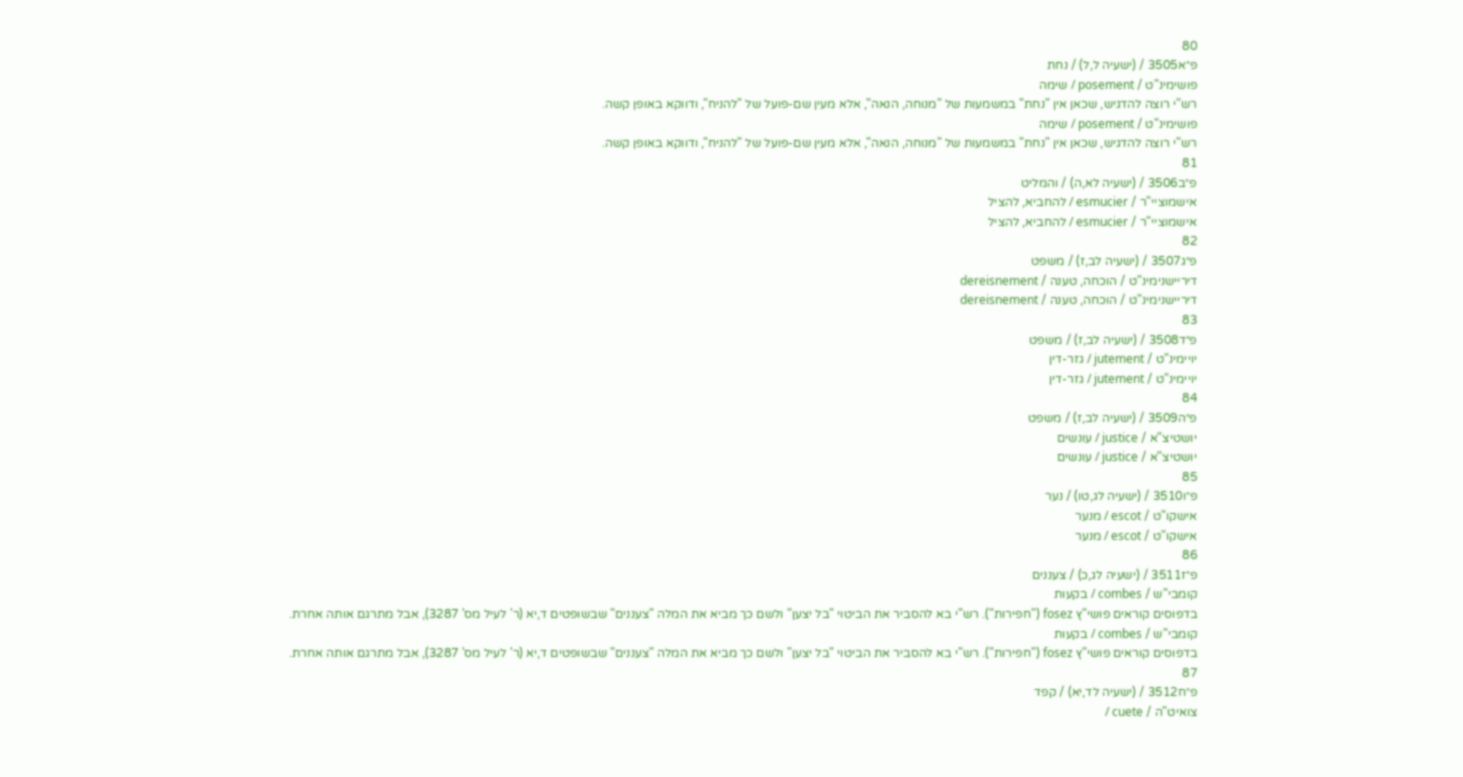80
פ״א3505 / (ישעיה ל,ל) / נחת
פושימינ"ט / posement / שימה
רש"י רוצה להדגיש, שכאן אין "נחת" במשמעות של "מנוחה, הנאה", אלא מעין שם-פועל של "להניח", ודווקא באופן קשה.
פושימינ"ט / posement / שימה
רש"י רוצה להדגיש, שכאן אין "נחת" במשמעות של "מנוחה, הנאה", אלא מעין שם-פועל של "להניח", ודווקא באופן קשה.
81
פ״ב3506 / (ישעיה לא,ה) / והמליט
אישמוציי"ר / esmucier / להחביא, להציל
אישמוציי"ר / esmucier / להחביא, להציל
82
פ״ג3507 / (ישעיה לב,ז) / משפט
דיריישנימינ"ט / הוכחה, טענה / dereisnement
דיריישנימינ"ט / הוכחה, טענה / dereisnement
83
פ״ד3508 / (ישעיה לב,ז) / משפט
יויימינ"ט / jutement / גזר-דין
יויימינ"ט / jutement / גזר-דין
84
פ״ה3509 / (ישעיה לב,ז) / משפט
יושטיצ"א / justice / עונשים
יושטיצ"א / justice / עונשים
85
פ״ו3510 / (ישעיה לג,טו) / נער
אישקו"ט / escot / מנער
אישקו"ט / escot / מנער
86
פ״ז3511 / (ישעיה לג,כ) / צעננים
קומבי"ש / combes / בקעות
בדפוסים קוראים פושי"ץ fosez ("חפירות"). רש"י בא להסביר את הביטוי "בל יצען" ולשם כך מביא את המלה "צעננים" שבשופטים ד,יא (ר' לעיל מס' 3287), אבל מתרגם אותה אחרת.
קומבי"ש / combes / בקעות
בדפוסים קוראים פושי"ץ fosez ("חפירות"). רש"י בא להסביר את הביטוי "בל יצען" ולשם כך מביא את המלה "צעננים" שבשופטים ד,יא (ר' לעיל מס' 3287), אבל מתרגם אותה אחרת.
87
פ״ח3512 / (ישעיה לד,יא) / קפד
צואיט"ה / cuete /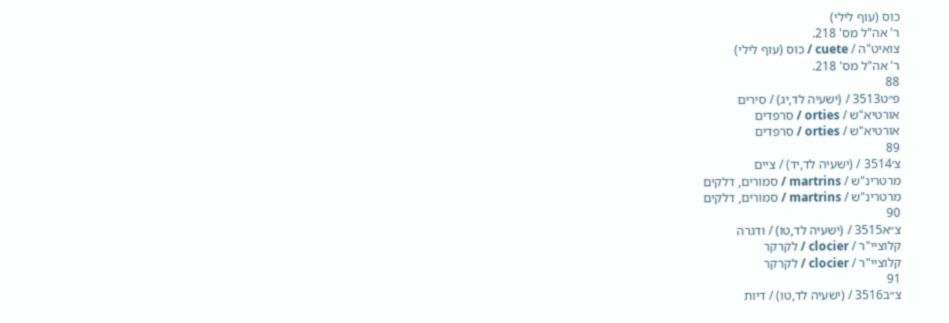כוס (עוף לילי)
ר' אה"ל מס' 218.
צואיט"ה / cuete / כוס (עוף לילי)
ר' אה"ל מס' 218.
88
פ״ט3513 / (ישעיה לד,יג) / סירים
אורטיא"ש / orties / סרפדים
אורטיא"ש / orties / סרפדים
89
צ׳3514 / (ישעיה לד,יד) / ציים
מרטרינ"ש / martrins / סמורים, דלקים
מרטרינ"ש / martrins / סמורים, דלקים
90
צ״א3515 / (ישעיה לד,טו) / ודגרה
קלוציי"ר / clocier / לקרקר
קלוציי"ר / clocier / לקרקר
91
צ״ב3516 / (ישעיה לד,טו) / דיות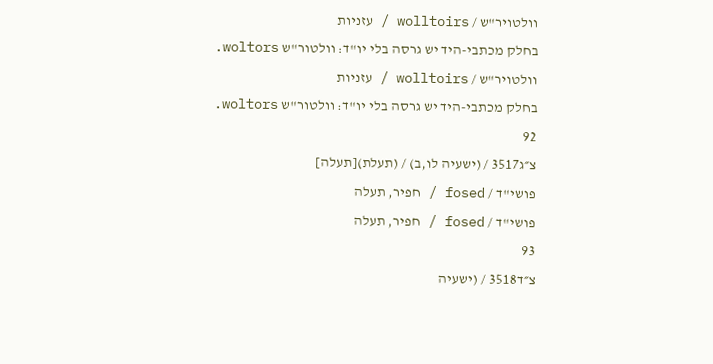וולטויר"ש / wolltoirs / עזניות
בחלק מכתבי-היד יש גרסה בלי יו"ד: וולטור"ש woltors.
וולטויר"ש / wolltoirs / עזניות
בחלק מכתבי-היד יש גרסה בלי יו"ד: וולטור"ש woltors.
92
צ״ג3517 / (ישעיה לו,ב) / (תעלת)[תעלה]
פושי"ד / fosed / חפיר, תעלה
פושי"ד / fosed / חפיר, תעלה
93
צ״ד3518 / (ישעיה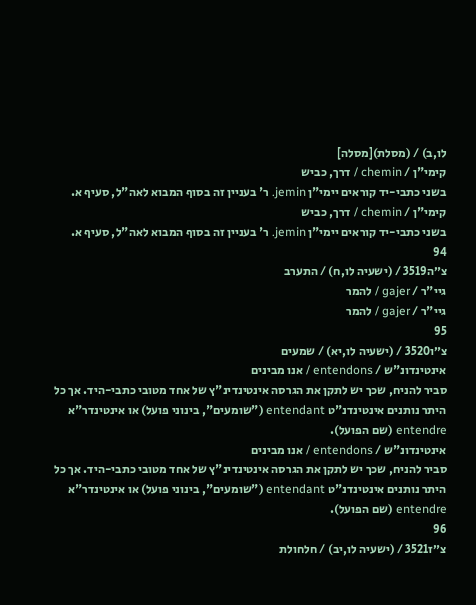לו,ב) / (מסלת)[מסלה]
קימי"ן / chemin / דרך, כביש
בשני כתבי-יד קוראים יימי"ן jemin. ר' בעניין זה בסוף המבוא לאה"ל, סעיף א.
קימי"ן / chemin / דרך, כביש
בשני כתבי-יד קוראים יימי"ן jemin. ר' בעניין זה בסוף המבוא לאה"ל, סעיף א.
94
צ״ה3519 / (ישעיה לו,ח) / התערב
גיי"ר / gajer / להמר
גיי"ר / gajer / להמר
95
צ״ו3520 / (ישעיה לו,יא) / שמעים
אינטינדונ"ש / entendons / אנו מבינים
סביר להניח, שכך יש לתקן את הגרסה אינטינדינ"ץ של אחד מטובי כתבי-היד. אך כל היתר נותנים אינטינדנ"ט entendant ("שומעים", בינוני פועל) או אינטינדר"א entendre (שם הפועל).
אינטינדונ"ש / entendons / אנו מבינים
סביר להניח, שכך יש לתקן את הגרסה אינטינדינ"ץ של אחד מטובי כתבי-היד. אך כל היתר נותנים אינטינדנ"ט entendant ("שומעים", בינוני פועל) או אינטינדר"א entendre (שם הפועל).
96
צ״ז3521 / (ישעיה לו,יב) / חלחולת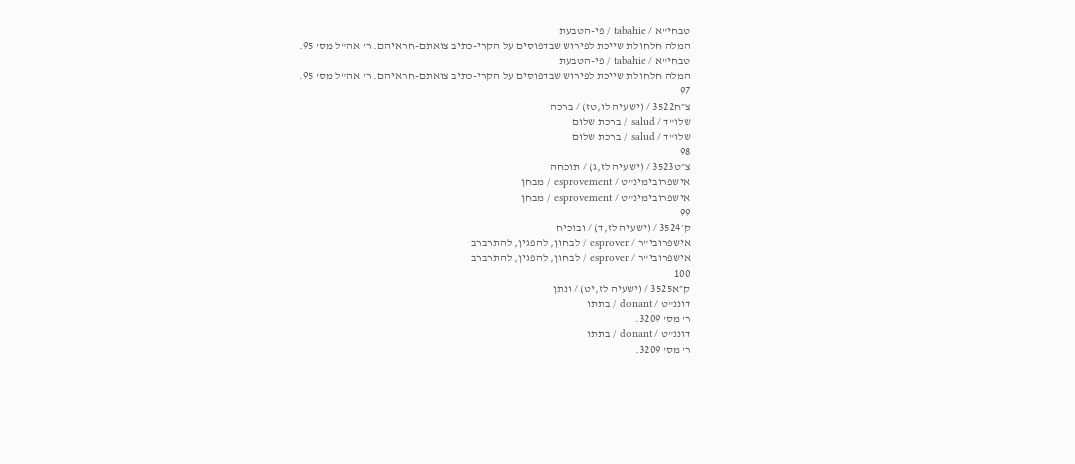טבחי"א / tabahie / פי-הטבעת
המלה חלחולת שייכת לפירוש שבדפוסים על הקרי-כתיב צואתם-חראיהם. ר' אה"ל מס' 95.
טבחי"א / tabahie / פי-הטבעת
המלה חלחולת שייכת לפירוש שבדפוסים על הקרי-כתיב צואתם-חראיהם. ר' אה"ל מס' 95.
97
צ״ח3522 / (ישעיה לו,טז) / ברכה
שלו"ד / salud / ברכת שלום
שלו"ד / salud / ברכת שלום
98
צ״ט3523 / (ישעיה לז,ג) / תוכחה
אישפרובימינ"ט / esprovement / מבחן
אישפרובימינ"ט / esprovement / מבחן
99
ק׳3524 / (ישעיה לז,ד) / ובוכיח
אישפרובי"ר / esprover / לבחון, להפגין, להתרברב
אישפרובי"ר / esprover / לבחון, להפגין, להתרברב
100
ק״א3525 / (ישעיה לז,יט) / ונתן
דוננ"ט / donant / בתתו
ר' מס' 3209.
דוננ"ט / donant / בתתו
ר' מס' 3209.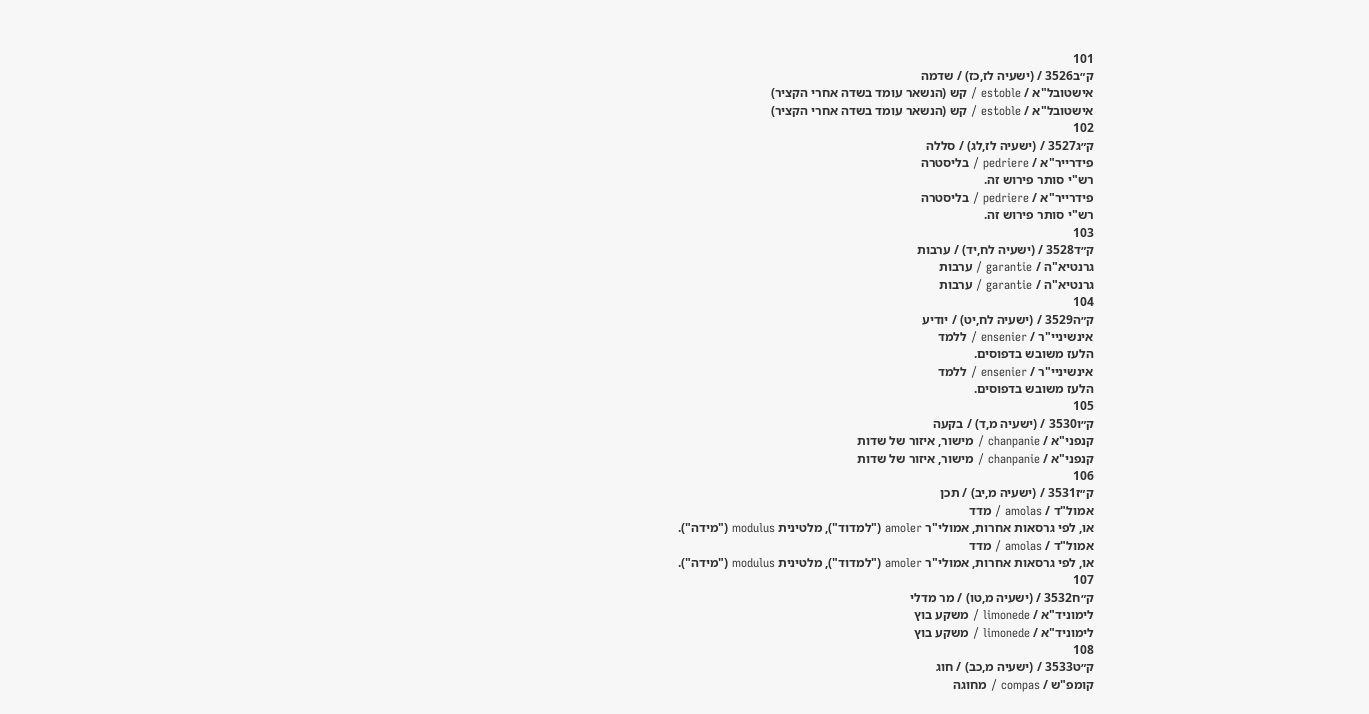101
ק״ב3526 / (ישעיה לז,כז) / שדמה
אישטובל"א / estoble / קש (הנשאר עומד בשדה אחרי הקציר)
אישטובל"א / estoble / קש (הנשאר עומד בשדה אחרי הקציר)
102
ק״ג3527 / (ישעיה לז,לג) / סללה
פידרייר"א / pedriere / בליסטרה
רש"י סותר פירוש זה.
פידרייר"א / pedriere / בליסטרה
רש"י סותר פירוש זה.
103
ק״ד3528 / (ישעיה לח,יד) / ערבות
גרנטיא"ה / garantie / ערבות
גרנטיא"ה / garantie / ערבות
104
ק״ה3529 / (ישעיה לח,יט) / יודיע
אינשיניי"ר / ensenier / ללמד
הלעז משובש בדפוסים.
אינשיניי"ר / ensenier / ללמד
הלעז משובש בדפוסים.
105
ק״ו3530 / (ישעיה מ,ד) / בקעה
קנפני"א / chanpanie / מישור, איזור של שדות
קנפני"א / chanpanie / מישור, איזור של שדות
106
ק״ז3531 / (ישעיה מ,יב) / תכן
אמול"ד / amolas / מדד
או, לפי גרסאות אחרות, אמולי"ר amoler ("למדוד"), מלטינית modulus ("מידה").
אמול"ד / amolas / מדד
או, לפי גרסאות אחרות, אמולי"ר amoler ("למדוד"), מלטינית modulus ("מידה").
107
ק״ח3532 / (ישעיה מ,טו) / מר מדלי
לימוניד"א / limonede / משקע בוץ
לימוניד"א / limonede / משקע בוץ
108
ק״ט3533 / (ישעיה מ,כב) / חוג
קומפ"ש / compas / מחוגה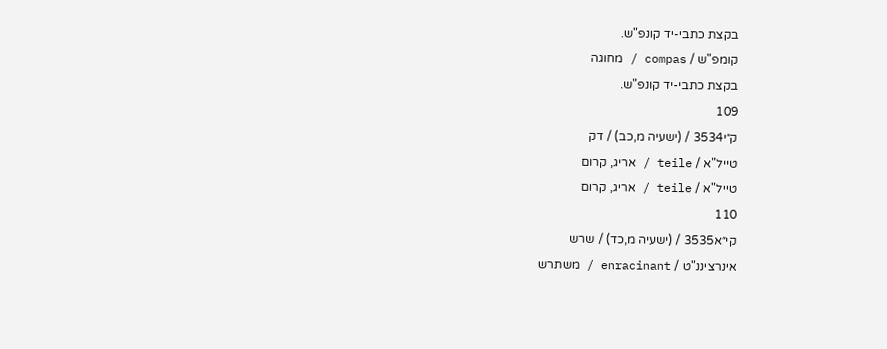בקצת כתבי-יד קונפ"ש.
קומפ"ש / compas / מחוגה
בקצת כתבי-יד קונפ"ש.
109
ק״י3534 / (ישעיה מ,כב) / דק
טייל"א / teile / אריג, קרום
טייל"א / teile / אריג, קרום
110
קי״א3535 / (ישעיה מ,כד) / שרש
אינרציננ"ט / enracinant / משתרש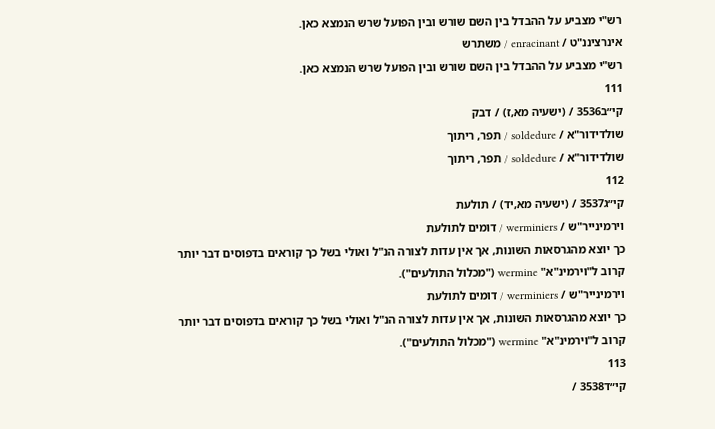רש"י מצביע על ההבדל בין השם שורש ובין הפועל שרש הנמצא כאן.
אינרציננ"ט / enracinant / משתרש
רש"י מצביע על ההבדל בין השם שורש ובין הפועל שרש הנמצא כאן.
111
קי״ב3536 / (ישעיה מא,ז) / דבק
שולדידור"א / soldedure / תפר, ריתוך
שולדידור"א / soldedure / תפר, ריתוך
112
קי״ג3537 / (ישעיה מא,יד) / תולעת
וירמינייר"ש / werminiers / דומים לתולעת
כך יוצא מהגרסאות השונות, אך אין עדות לצורה הנ"ל ואולי בשל כך קוראים בדפוסים דבר יותר קרוב ל"וירמינ"א" wermine ("מכלול התולעים").
וירמינייר"ש / werminiers / דומים לתולעת
כך יוצא מהגרסאות השונות, אך אין עדות לצורה הנ"ל ואולי בשל כך קוראים בדפוסים דבר יותר קרוב ל"וירמינ"א" wermine ("מכלול התולעים").
113
קי״ד3538 /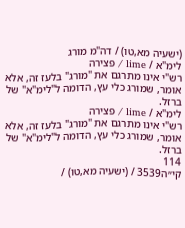(ישעיה מא,טו) / דה"מ מורג
לימ"א / lime / פצירה
רש"י אינו מתרגם את "מורג" בלעז זה, אלא אומר, שמורג כלי עץ, הדומה ל"לימ"א" של ברזל.
לימ"א / lime / פצירה
רש"י אינו מתרגם את "מורג" בלעז זה, אלא אומר, שמורג כלי עץ, הדומה ל"לימ"א" של ברזל.
114
קי״ה3539 / (ישעיה מא,טו) /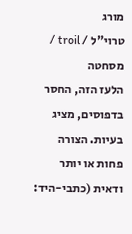מורג
טרוי"ל / troil / מסחטה
הלעז הזה, החסר בדפוסים, מציג בעיות. הצורה פחות או יותר ודאית (כתבי-היד: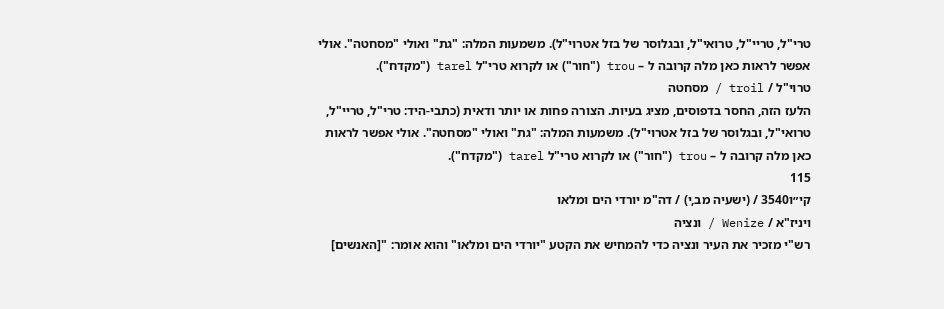טרי"ל, טריי"ל, טרואי"ל, ובגלוסר של בזל אטרוי"ל). משמעות המלה: "גת" ואולי "מסחטה". אולי אפשר לראות כאן מלה קרובה ל – trou ("חור") או לקרוא טרי"ל tarel ("מקדח").
טרוי"ל / troil / מסחטה
הלעז הזה, החסר בדפוסים, מציג בעיות. הצורה פחות או יותר ודאית (כתבי-היד: טרי"ל, טריי"ל, טרואי"ל, ובגלוסר של בזל אטרוי"ל). משמעות המלה: "גת" ואולי "מסחטה". אולי אפשר לראות כאן מלה קרובה ל – trou ("חור") או לקרוא טרי"ל tarel ("מקדח").
115
קי״ו3540 / (ישעיה מב,י) / דה"מ יורדי הים ומלאו
ויניז"א / Wenize / ונציה
רש"י מזכיר את העיר ונציה כדי להמחיש את הקטע "יורדי הים ומלאו" והוא אומר: "[האנשים]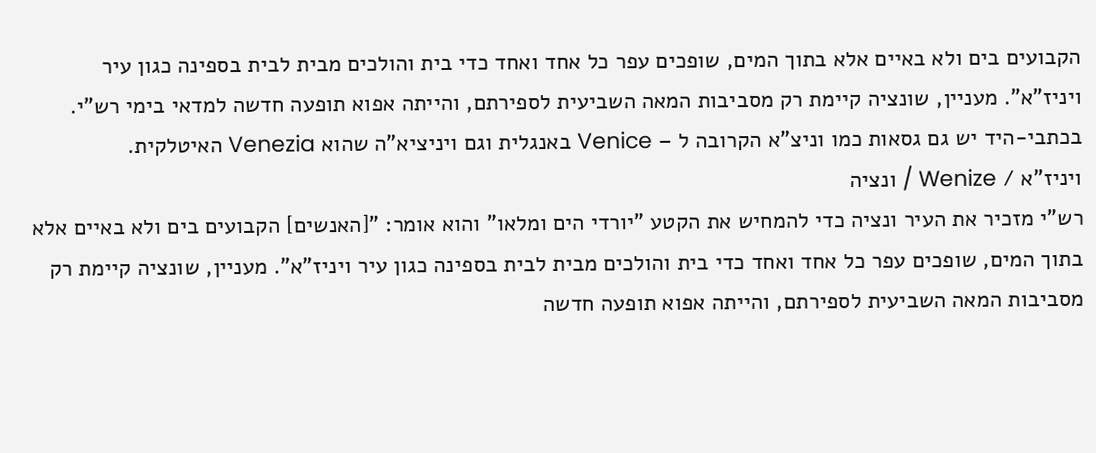הקבועים בים ולא באיים אלא בתוך המים, שופכים עפר כל אחד ואחד כדי בית והולכים מבית לבית בספינה כגון עיר ויניז"א". מעניין, שונציה קיימת רק מסביבות המאה השביעית לספירתם, והייתה אפוא תופעה חדשה למדאי בימי רש"י. בכתבי-היד יש גם גסאות כמו וניצ"א הקרובה ל – Venice באנגלית וגם ויניציא"ה שהוא Venezia האיטלקית.
ויניז"א / Wenize / ונציה
רש"י מזכיר את העיר ונציה כדי להמחיש את הקטע "יורדי הים ומלאו" והוא אומר: "[האנשים] הקבועים בים ולא באיים אלא בתוך המים, שופכים עפר כל אחד ואחד כדי בית והולכים מבית לבית בספינה כגון עיר ויניז"א". מעניין, שונציה קיימת רק מסביבות המאה השביעית לספירתם, והייתה אפוא תופעה חדשה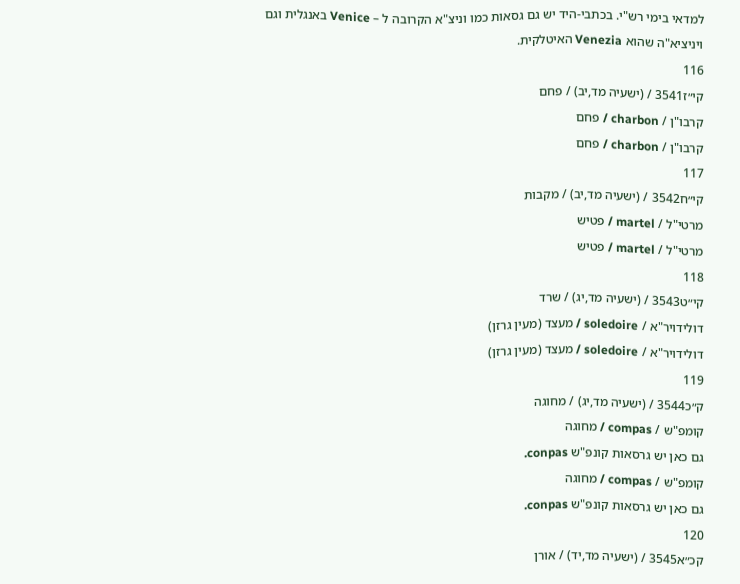למדאי בימי רש"י. בכתבי-היד יש גם גסאות כמו וניצ"א הקרובה ל – Venice באנגלית וגם ויניציא"ה שהוא Venezia האיטלקית.
116
קי״ז3541 / (ישעיה מד,יב) / פחם
קרבו"ן / charbon / פחם
קרבו"ן / charbon / פחם
117
קי״ח3542 / (ישעיה מד,יב) / מקבות
מרטי"ל / martel / פטיש
מרטי"ל / martel / פטיש
118
קי״ט3543 / (ישעיה מד,יג) / שרד
דולידויר"א / soledoire / מעצד (מעין גרזן)
דולידויר"א / soledoire / מעצד (מעין גרזן)
119
ק״כ3544 / (ישעיה מד,יג) / מחוגה
קומפ"ש / compas / מחוגה
גם כאן יש גרסאות קונפ"ש conpas.
קומפ"ש / compas / מחוגה
גם כאן יש גרסאות קונפ"ש conpas.
120
קכ״א3545 / (ישעיה מד,יד) / אורן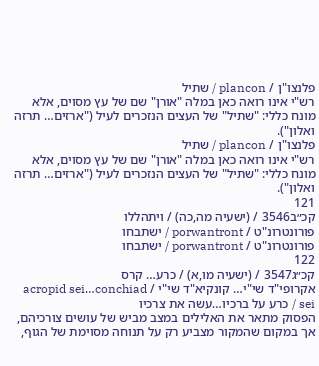פלנצו"ן / plancon / שתיל
רש"י אינו רואה כאן במלה "אורן" שם של עץ מסוים, אלא מונח כללי: "שתיל" של העצים הנזכרים לעיל ("ארזים… תרזה ואלון").
פלנצו"ן / plancon / שתיל
רש"י אינו רואה כאן במלה "אורן" שם של עץ מסוים, אלא מונח כללי: "שתיל" של העצים הנזכרים לעיל ("ארזים… תרזה ואלון").
121
קכ״ב3546 / (ישעיה מה,כה) / ויתהללו
פורונטרונ"ט / porwantront / ישתבחו
פורונטרונ"ט / porwantront / ישתבחו
122
קכ״ג3547 / (ישעיה מו,א) / כרע… קרס
אקרופי"ד שי"י… קונקיא"ד שי"י / acropid sei…conchiad sei / כרע על ברכיו…עשה את צרכיו
הפסוק מתאר את האלילים במצב מביש של עושים צורכיהם, אך במקום שהמקור מצביע רק על תנוחה מסוימת של הגוף,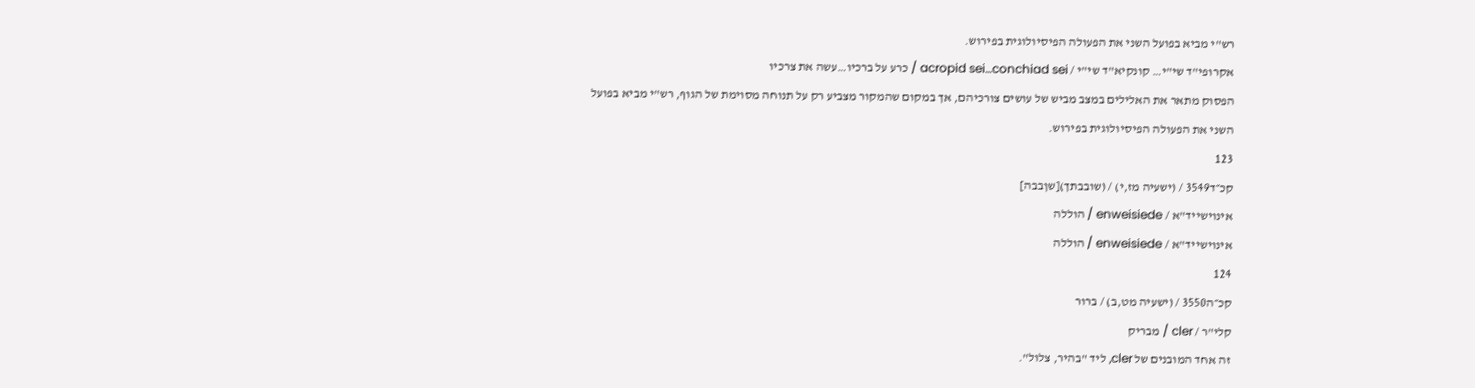רש"י מביא בפועל השני את הפעולה הפיסיולוגית בפירוש.
אקרופי"ד שי"י… קונקיא"ד שי"י / acropid sei…conchiad sei / כרע על ברכיו…עשה את צרכיו
הפסוק מתאר את האלילים במצב מביש של עושים צורכיהם, אך במקום שהמקור מצביע רק על תנוחה מסוימת של הגוף, רש"י מביא בפועל השני את הפעולה הפיסיולוגית בפירוש.
123
קכ״ד3549 / (ישעיה מז,י) / (שובבתך)[שןבבה]
אינוישייד"א / enweisiede / הוללה
אינוישייד"א / enweisiede / הוללה
124
קכ״ה3550 / (ישעיה מט,ב) / ברור
קלי"ר / cler / מבריק
זה אחד המובנים של cler, ליד "בהיר, צלול".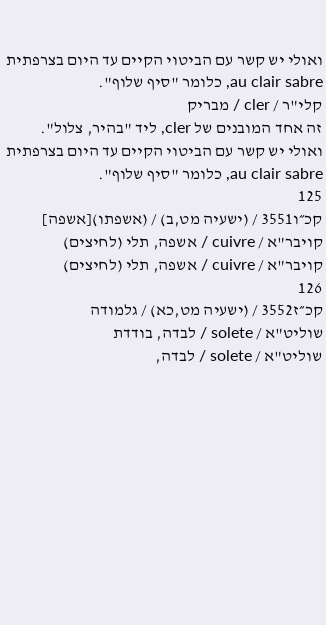ואולי יש קשר עם הביטוי הקיים עד היום בצרפתית au clair sabre, כלומר "סיף שלוף".
קלי"ר / cler / מבריק
זה אחד המובנים של cler, ליד "בהיר, צלול". ואולי יש קשר עם הביטוי הקיים עד היום בצרפתית au clair sabre, כלומר "סיף שלוף".
125
קכ״ו3551 / (ישעיה מט,ב) / (אשפתו)[אשפה]
קויבר"א / cuivre / אשפה, תלי (לחיצים)
קויבר"א / cuivre / אשפה, תלי (לחיצים)
126
קכ״ז3552 / (ישעיה מט,כא) / גלמודה
שוליט"א / solete / לבדה, בודדת
שוליט"א / solete / לבדה,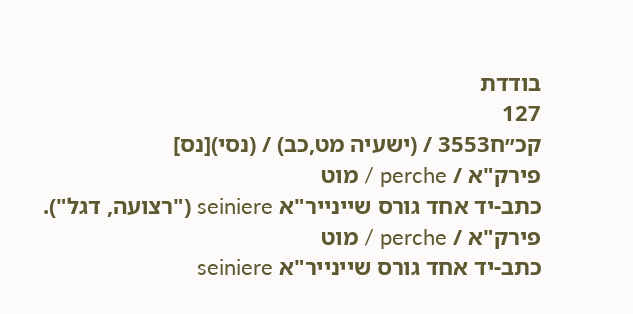בודדת
127
קכ״ח3553 / (ישעיה מט,כב) / (נסי)[נס]
פירק"א / perche / מוט
כתב-יד אחד גורס שיינייר"א seiniere ("רצועה, דגל").
פירק"א / perche / מוט
כתב-יד אחד גורס שיינייר"א seiniere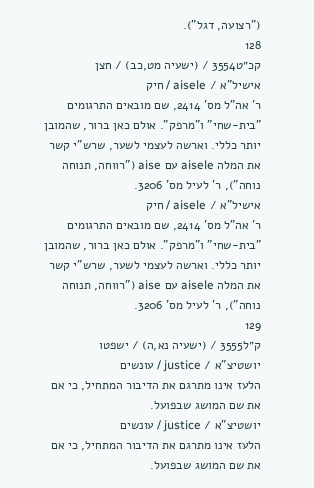("רצועה, דגל").
128
קכ״ט3554 / (ישעיה מט,כב) / חצן
אישיל"א / aisele / חיק
ר' אה"ל מס' 2414, שם מובאים התרגומים "בית-שחי" ו"מרפק". אולם כאן ברור, שהמובן יותר כללי. וארשה לעצמי לשער, שרש"י קשר את המלה aisele עם aise ("רווחה, תנוחה נוחה"), ר' לעיל מס' 3206.
אישיל"א / aisele / חיק
ר' אה"ל מס' 2414, שם מובאים התרגומים "בית-שחי" ו"מרפק". אולם כאן ברור, שהמובן יותר כללי. וארשה לעצמי לשער, שרש"י קשר את המלה aisele עם aise ("רווחה, תנוחה נוחה"), ר' לעיל מס' 3206.
129
ק״ל3555 / (ישעיה נא,ה) / ישפטו
יושטיצ"א / justice / עונשים
הלעז אינו מתרגם את הדיבור המתחיל, כי אם את שם המושג שבפועל.
יושטיצ"א / justice / עונשים
הלעז אינו מתרגם את הדיבור המתחיל, כי אם את שם המושג שבפועל.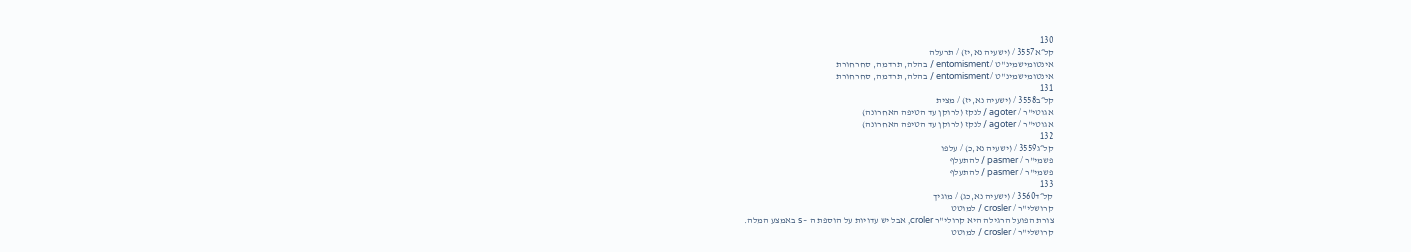130
קל״א3557 / (ישעיה נא,יז) / תרעלה
אינטומישמינ"ט / entomisment / בהלה, תרדמה, סחרחורת
אינטומישמינ"ט / entomisment / בהלה, תרדמה, סחרחורת
131
קל״ב3558 / (ישעיה נא,יז) / מצית
אגוטי"ר / agoter / לנקז (לרוקן עד הטיפה האחרונה)
אגוטי"ר / agoter / לנקז (לרוקן עד הטיפה האחרונה)
132
קל״ג3559 / (ישעיה נא,כ) / עלפו
פשמי"ר / pasmer / להתעלף
פשמי"ר / pasmer / להתעלף
133
קל״ד3560 / (ישעיה נא,כג) / מוגיך
קרושלי"ר / crosler / למוטט
צורת הפועל הרגילה היא קרולי"ר croler, אבל יש עדויות על הוספת ה – s באמצע המלה.
קרושלי"ר / crosler / למוטט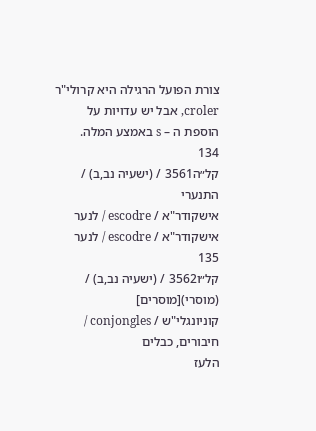צורת הפועל הרגילה היא קרולי"ר croler, אבל יש עדויות על הוספת ה – s באמצע המלה.
134
קל״ה3561 / (ישעיה נב,ב) / התנערי
אישקודר"א / escodre / לנער
אישקודר"א / escodre / לנער
135
קל״ו3562 / (ישעיה נב,ב) / (מוסרי)[מוסרים]
קוניונגלי"ש / conjongles / חיבורים, כבלים
הלעז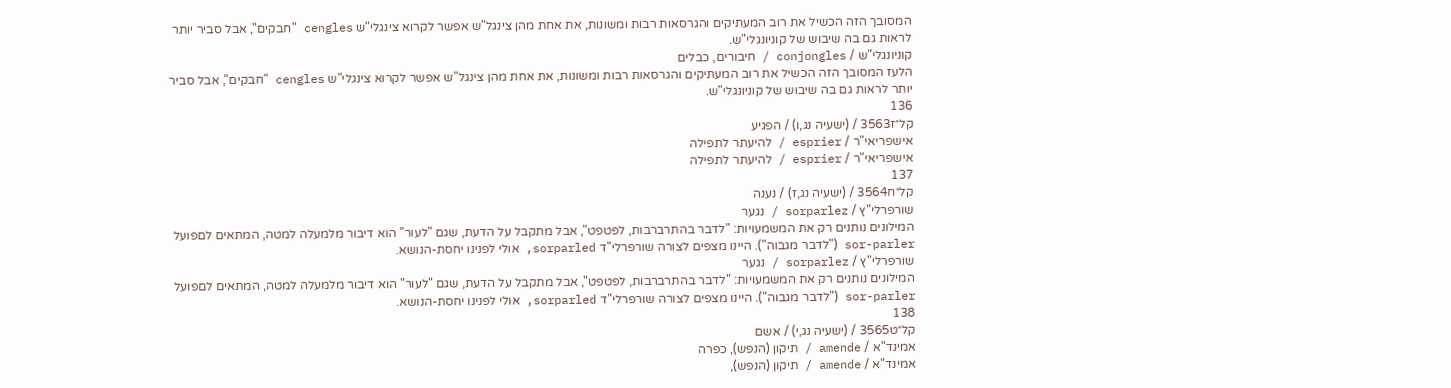המסובך הזה הכשיל את רוב המעתיקים והגרסאות רבות ומשונות, את אחת מהן צינגל"ש אפשר לקרוא צינגלי"ש cengles "חבקים", אבל סביר יותר לראות גם בה שיבוש של קוניונגלי"ש.
קוניונגלי"ש / conjongles / חיבורים, כבלים
הלעז המסובך הזה הכשיל את רוב המעתיקים והגרסאות רבות ומשונות, את אחת מהן צינגל"ש אפשר לקרוא צינגלי"ש cengles "חבקים", אבל סביר יותר לראות גם בה שיבוש של קוניונגלי"ש.
136
קל״ז3563 / (ישעיה נג,ו) / הפגיע
אישפריאי"ר / esprier / להיעתר לתפילה
אישפריאי"ר / esprier / להיעתר לתפילה
137
קל״ח3564 / (ישעיה נג,ז) / נענה
שורפרלי"ץ / sorparlez / נגער
המילונים נותנים רק את המשמעויות: "לדבר בהתרברבות, לפטפט", אבל מתקבל על הדעת, שגם "לעור" הוא דיבור מלמעלה למטה, המתאים לםפועל sor-parler ("לדבר מגבוה"). היינו מצפים לצורה שורפרלי"ד sorparled, אולי לפנינו יחסת-הנושא.
שורפרלי"ץ / sorparlez / נגער
המילונים נותנים רק את המשמעויות: "לדבר בהתרברבות, לפטפט", אבל מתקבל על הדעת, שגם "לעור" הוא דיבור מלמעלה למטה, המתאים לםפועל sor-parler ("לדבר מגבוה"). היינו מצפים לצורה שורפרלי"ד sorparled, אולי לפנינו יחסת-הנושא.
138
קל״ט3565 / (ישעיה נג,י) / אשם
אמינד"א / amende / תיקון (הנפש), כפרה
אמינד"א / amende / תיקון (הנפש),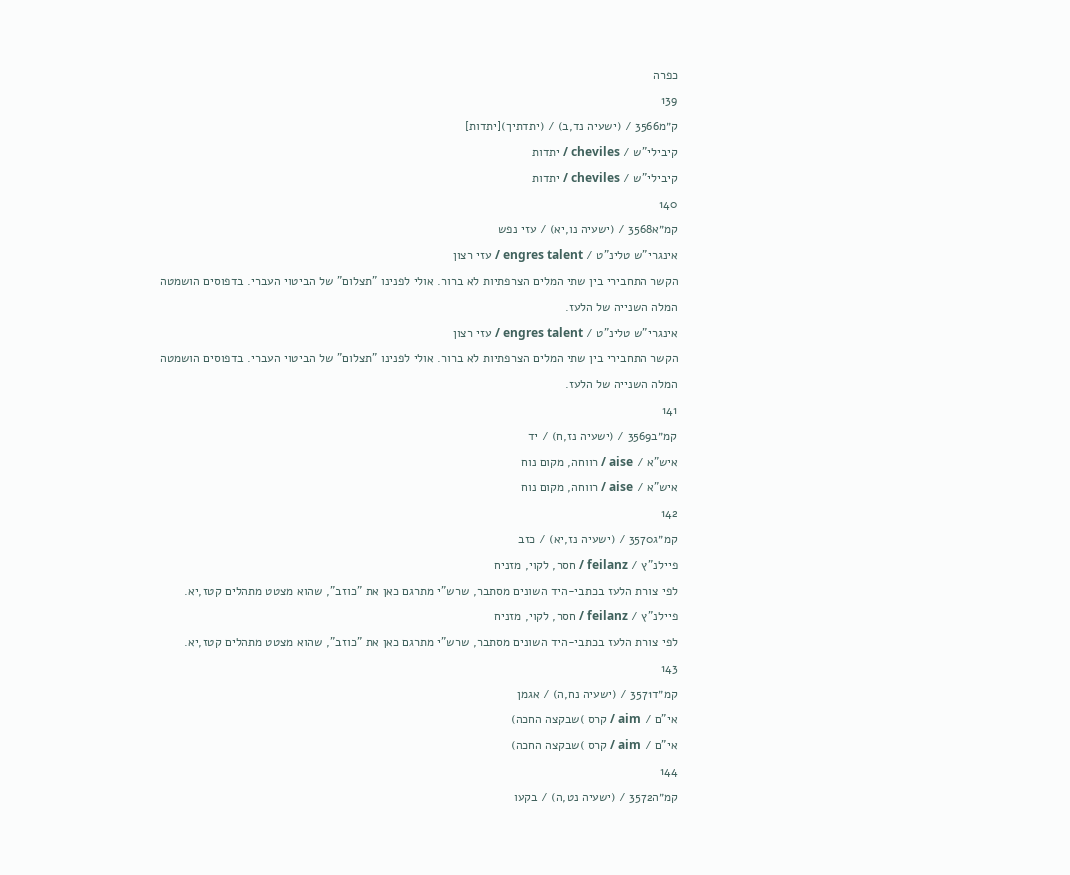כפרה
139
ק״מ3566 / (ישעיה נד,ב) / (יתדתיך)[יתדות]
קיבילי"ש / cheviles / יתדות
קיבילי"ש / cheviles / יתדות
140
קמ״א3568 / (ישעיה נו,יא) / עזי נפש
אינגרי"ש טלינ"ט / engres talent / עזי רצון
הקשר התחבירי בין שתי המלים הצרפתיות לא ברור. אולי לפנינו "תצלום" של הביטוי העברי. בדפוסים הושמטה המלה השנייה של הלעז.
אינגרי"ש טלינ"ט / engres talent / עזי רצון
הקשר התחבירי בין שתי המלים הצרפתיות לא ברור. אולי לפנינו "תצלום" של הביטוי העברי. בדפוסים הושמטה המלה השנייה של הלעז.
141
קמ״ב3569 / (ישעיה נז,ח) / יד
איש"א / aise / רווחה, מקום נוח
איש"א / aise / רווחה, מקום נוח
142
קמ״ג3570 / (ישעיה נז,יא) / כזב
פיילנ"ץ / feilanz / חסר, לקוי, מזניח
לפי צורת הלעז בכתבי-היד השונים מסתבר, שרש"י מתרגם כאן את "כוזב", שהוא מצטט מתהלים קטז,יא.
פיילנ"ץ / feilanz / חסר, לקוי, מזניח
לפי צורת הלעז בכתבי-היד השונים מסתבר, שרש"י מתרגם כאן את "כוזב", שהוא מצטט מתהלים קטז,יא.
143
קמ״ד3571 / (ישעיה נח,ה) / אגמן
אי"ם / aim / קרס )שבקצה החכה)
אי"ם / aim / קרס )שבקצה החכה)
144
קמ״ה3572 / (ישעיה נט,ה) / בקעו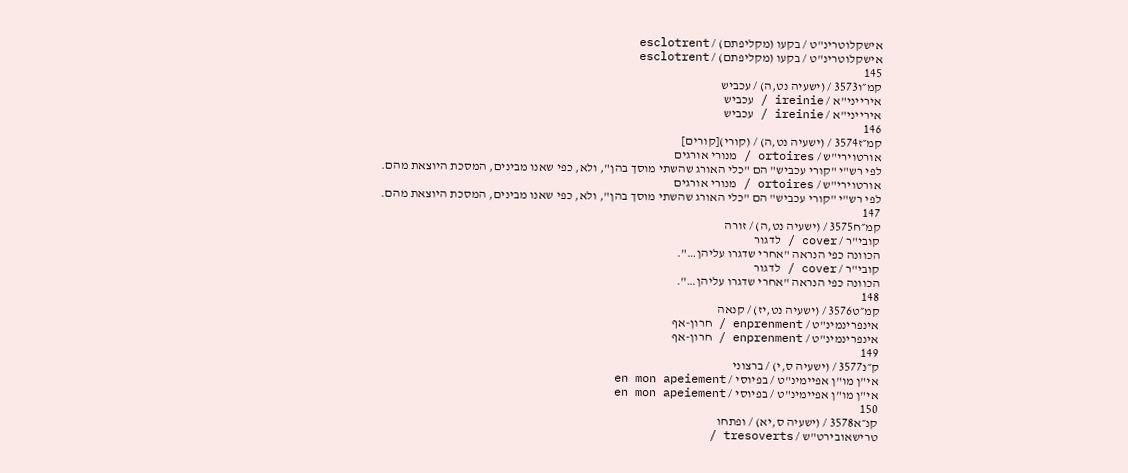אישקלוטרינ"ט / בקעו (מקליפתם) / esclotrent
אישקלוטרינ"ט / בקעו (מקליפתם) / esclotrent
145
קמ״ו3573 / (ישעיה נט,ה) / עכביש
אירייני"א / ireinie / עכביש
אירייני"א / ireinie / עכביש
146
קמ״ז3574 / (ישעיה נט,ה) / (קורי)[קורים]
אורטוירי"ש / ortoires / מנורי אורגים
לפי רש"י "קורי עכביש" הם "כלי האורג שהשתי מוסך בהן", ולא, כפי שאנו מבינים, המסכת היוצאת מהם.
אורטוירי"ש / ortoires / מנורי אורגים
לפי רש"י "קורי עכביש" הם "כלי האורג שהשתי מוסך בהן", ולא, כפי שאנו מבינים, המסכת היוצאת מהם.
147
קמ״ח3575 / (ישעיה נט,ה) / זורה
קובי"ר / cover / לדגור
הכוונה כפי הנראה "אחרי שדגרו עליהן…".
קובי"ר / cover / לדגור
הכוונה כפי הנראה "אחרי שדגרו עליהן…".
148
קמ״ט3576 / (ישעיה נט,יז) / קנאה
אינפרינמינ"ט / enprenment / חרון-אף
אינפרינמינ"ט / enprenment / חרון-אף
149
ק״נ3577 / (ישעיה ס,י) / ברצוני
אי"ן מו"ן אפיימינ"ט / בפיוסי / en mon apeiement
אי"ן מו"ן אפיימינ"ט / בפיוסי / en mon apeiement
150
קנ״א3578 / (ישעיה ס,יא) / ופתחו
טרישאובירט"ש / tresoverts /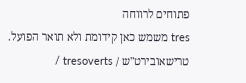פתוחים לרווחה
tres משמש כאן קידומת ולא תואר הפועל.
טרישאובירט"ש / tresoverts /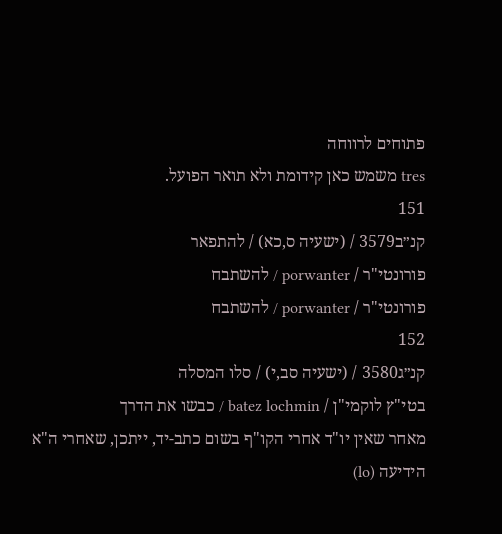פתוחים לרווחה
tres משמש כאן קידומת ולא תואר הפועל.
151
קנ״ב3579 / (ישעיה ס,כא) / להתפאר
פורונטי"ר / porwanter / להשתבח
פורונטי"ר / porwanter / להשתבח
152
קנ״ג3580 / (ישעיה סב,י) / סלו המסלה
בטי"ץ לוקמי"ן / batez lochmin / כבשו את הדרך
מאחר שאין יו"ד אחרי הקו"ף בשום כתב-יד, ייתכן, שאחרי ה"א הידיעה (lo)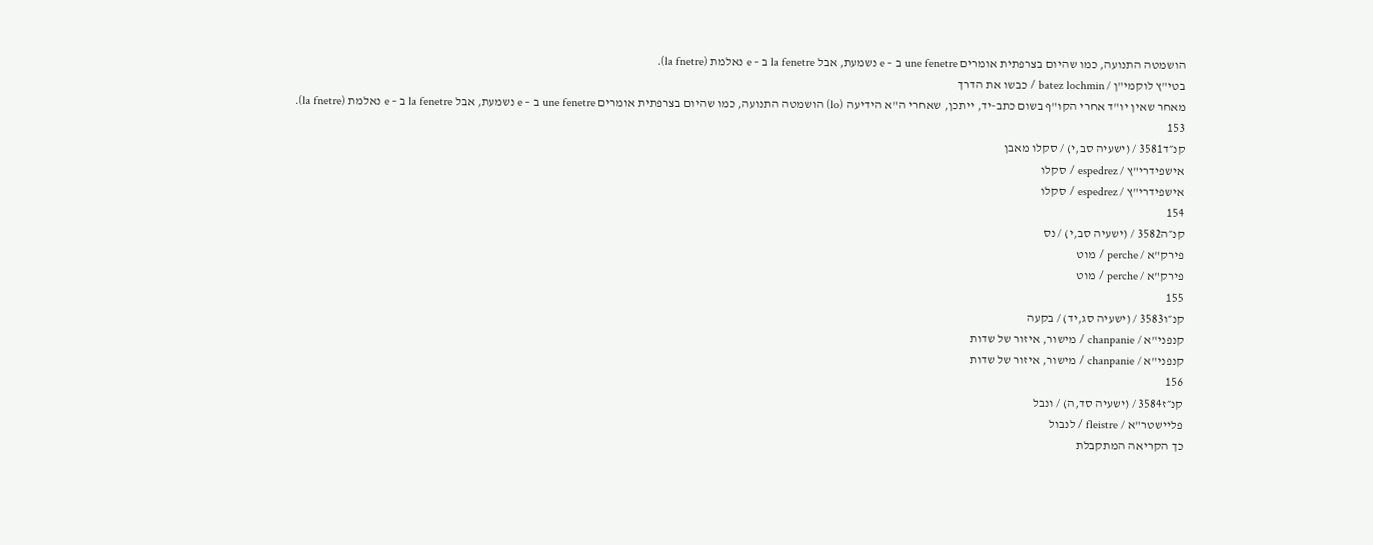הושמטה התנועה, כמו שהיום בצרפתית אומרים une fenetre ב – e נשמעת, אבל la fenetre ב – e נאלמת (la fnetre).
בטי"ץ לוקמי"ן / batez lochmin / כבשו את הדרך
מאחר שאין יו"ד אחרי הקו"ף בשום כתב-יד, ייתכן, שאחרי ה"א הידיעה (lo) הושמטה התנועה, כמו שהיום בצרפתית אומרים une fenetre ב – e נשמעת, אבל la fenetre ב – e נאלמת (la fnetre).
153
קנ״ד3581 / (ישעיה סב,י) / סקלו מאבן
אישפידרי"ץ / espedrez / סקלו
אישפידרי"ץ / espedrez / סקלו
154
קנ״ה3582 / (ישעיה סב,י) / נס
פירק"א / perche / מוט
פירק"א / perche / מוט
155
קנ״ו3583 / (ישעיה סג,יד) / בקעה
קנפני"א / chanpanie / מישור, איזור של שדות
קנפני"א / chanpanie / מישור, איזור של שדות
156
קנ״ז3584 / (ישעיה סד,ה) / ונבל
פליישטר"א / fleistre / לנבול
כך הקריאה המתקבלת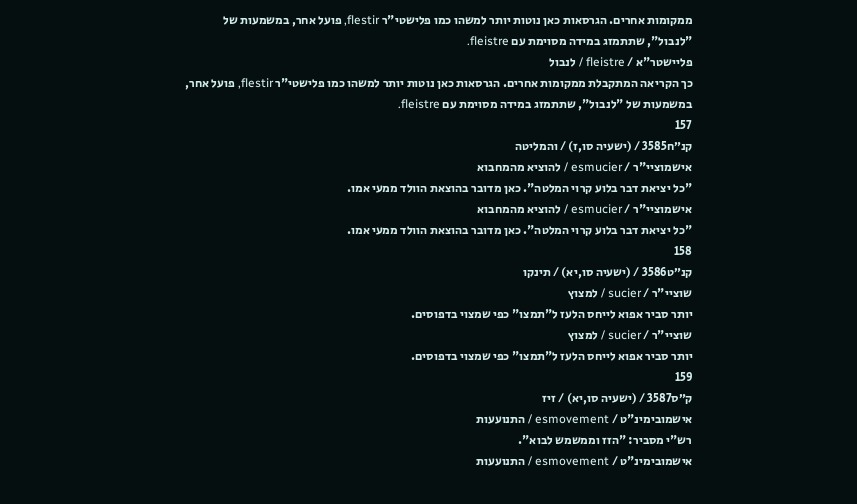ממקומות אחרים. הגרסאות כאן נוטות יותר למשהו כמו פלישטי"ר flestir, פועל אחר, במשמעות של "לנבול", שתתמזג במידה מסוימת עם fleistre.
פליישטר"א / fleistre / לנבול
כך הקריאה המתקבלת ממקומות אחרים. הגרסאות כאן נוטות יותר למשהו כמו פלישטי"ר flestir, פועל אחר, במשמעות של "לנבול", שתתמזג במידה מסוימת עם fleistre.
157
קנ״ח3585 / (ישעיה סו,ז) / והמליטה
אישמוציי"ר / esmucier / להוציא מהמחבוא
"כל יציאת דבר בלוע קרוי המלטה". כאן מדובר בהוצאת הוולד ממעי אמו.
אישמוציי"ר / esmucier / להוציא מהמחבוא
"כל יציאת דבר בלוע קרוי המלטה". כאן מדובר בהוצאת הוולד ממעי אמו.
158
קנ״ט3586 / (ישעיה סו,יא) / תינקו
שוציי"ר / sucier / למצוץ
יותר סביר אפוא לייחס הלעז ל"תמצו" כפי שמצוי בדפוסים.
שוציי"ר / sucier / למצוץ
יותר סביר אפוא לייחס הלעז ל"תמצו" כפי שמצוי בדפוסים.
159
ק״ס3587 / (ישעיה סו,יא) / זיז
אישמובימינ"ט / esmovement / התנועעות
רש"י מסביר: "הזז וממשמש לבוא".
אישמובימינ"ט / esmovement / התנועעות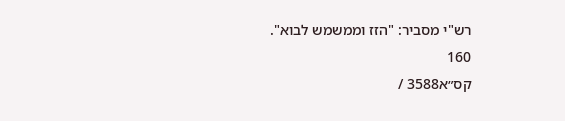רש"י מסביר: "הזז וממשמש לבוא".
160
קס״א3588 /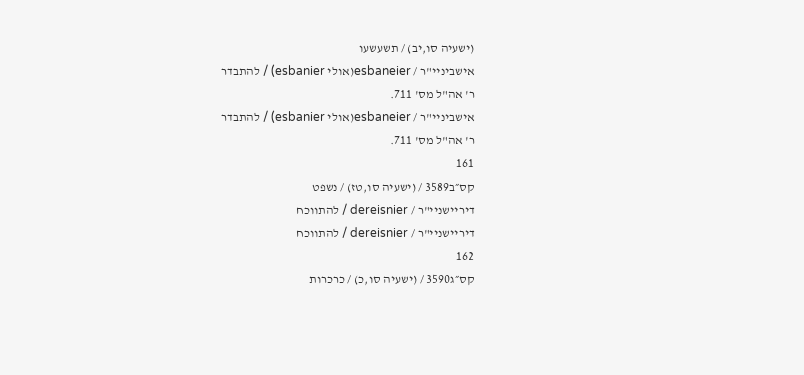(ישעיה סו,יב) / תשעשעו
אישביניי"ר / esbaneier(אולי esbanier) / להתבדר
ר' אה"ל מס' 711.
אישביניי"ר / esbaneier(אולי esbanier) / להתבדר
ר' אה"ל מס' 711.
161
קס״ב3589 / (ישעיה סו,טז) / נשפט
דיריישניי"ר / dereisnier / להתווכח
דיריישניי"ר / dereisnier / להתווכח
162
קס״ג3590 / (ישעיה סו,כ) / כרכרות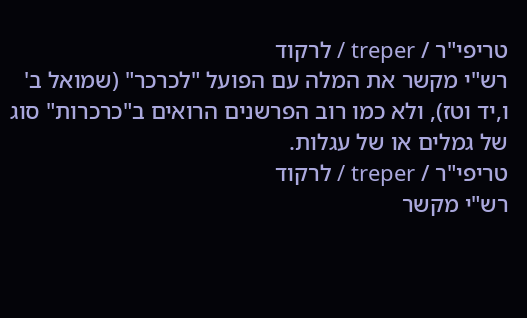טריפי"ר / treper / לרקוד
רש"י מקשר את המלה עם הפועל "לכרכר" (שמואל ב' ו,יד וטז), ולא כמו רוב הפרשנים הרואים ב"כרכרות" סוג של גמלים או של עגלות.
טריפי"ר / treper / לרקוד
רש"י מקשר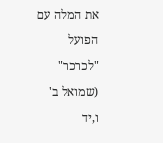את המלה עם הפועל "לכרכר" (שמואל ב' ו,יד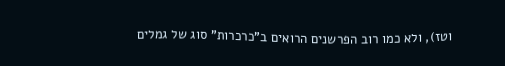וטז), ולא כמו רוב הפרשנים הרואים ב"כרכרות" סוג של גמלים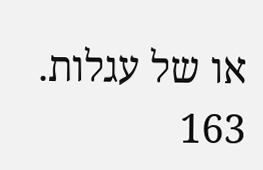או של עגלות.
163